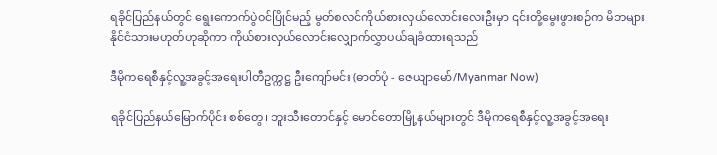ရခိုင်ပြည်နယ်တွင် ရွေးကောက်ပွဲဝင်ပြိုင်မည့် မွတ်စလင်ကိုယ်စားလှယ်လောင်းလေးဦးမှာ ၎င်းတို့မွေးဖွားစဉ်က မိဘများ နိုင်ငံသားမဟုတ်ဟုဆိုကာ ကိုယ်စားလှယ်လောင်းလျှောက်လွှာပယ်ချခံထားရသည်

ဒီမိုကရေစီနှင့်လူ့အခွင့်အရေးပါတီဥက္ကဋ္ဌ ဦးကျော်မင်း (ဓာတ်ပုံ - ဇေယျာမော်/Myanmar Now)

ရခိုင်ပြည်နယ်မြောက်ပိုင်း စစ်တွေ၊ ဘူးသီးတောင်နှင့် မောင်တောမြို့နယ်များတွင် ဒီမိုကရေစီနှင့်လူ့အခွင့်အရေး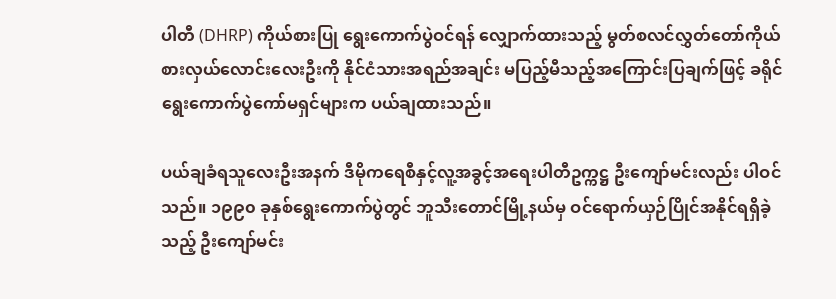ပါတီ (DHRP) ကိုယ်စားပြု ရွေးကောက်ပွဲဝင်ရန် လျှောက်ထားသည့် မွတ်စလင်လွှတ်တော်ကိုယ်စားလှယ်လောင်းလေးဦးကို နိုင်ငံသားအရည်အချင်း မပြည့်မီသည့်အကြောင်းပြချက်ဖြင့် ခရိုင်ရွေးကောက်ပွဲကော်မရှင်များက ပယ်ချထားသည်။

ပယ်ချခံရသူလေးဦးအနက် ဒီမိုကရေစီနှင့်လူ့အခွင့်အရေးပါတီဥက္ကဋ္ဌ ဦးကျော်မင်းလည်း ပါဝင်သည်။ ၁၉၉၀ ခုနှစ်ရွေးကောက်ပွဲတွင် ဘူသီးတောင်မြို့နယ်မှ ဝင်ရောက်ယှဉ်ပြိုင်အနိုင်ရရှိခဲ့သည့် ဦးကျော်မင်း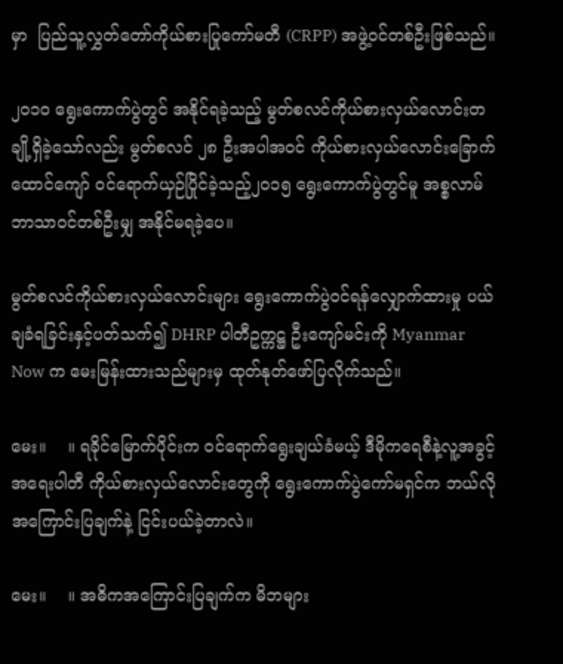မှာ  ပြည်သူ့လွှတ်တော်ကိုယ်စားပြုကော်မတီ (CRPP) အဖွဲ့ဝင်တစ်ဦးဖြစ်သည်။

၂၀၁၀ ရွေးကောက်ပွဲတွင် အနိုင်ရခဲ့သည့် မွတ်စလင်ကိုယ်စားလှယ်လောင်းတချို့ရှိခဲ့သော်လည်း မွတ်စလင် ၂၈ ဦးအပါအဝင် ကိုယ်စားလှယ်လောင်းခြောက်ထောင်ကျော် ဝင်ရောက်ယှဉ်ပြိုင်ခဲ့သည့်၂၀၁၅ ရွေးကောက်ပွဲတွင်မူ အစ္စလာမ်ဘာသာဝင်တစ်ဦးမျှ အနိုင်မရခဲ့ပေ။

မွတ်စလင်ကိုယ်စားလှယ်လောင်းများ ရွေးကောက်ပွဲဝင်ရန်လျှောက်ထားမှု ပယ်ချခံရခြင်းနှင့်ပတ်သက်၍ DHRP ပါတီဥက္ကဋ္ဌ ဦးကျော်မင်းကို Myanmar Now က မေးမြန်းထားသည်များမှ ထုတ်နုတ်ဖော်ပြလိုက်သည်။

မေး။    ။ ရခိုင်မြောက်ပိုင်းက ဝင်ရောက်ရွေးချယ်ခံမယ့် ဒီမိုကရေစီနဲ့လူ့အခွင့်အရေးပါတီ ကိုယ်စားလှယ်လောင်းတွေကို ရွေးကောက်ပွဲကော်မရှင်က ဘယ်လိုအကြောင်းပြချက်နဲ့ ငြင်းပယ်ခဲ့တာလဲ။

မေး။    ။ အဓိကအကြောင်းပြချက်က မိဘများ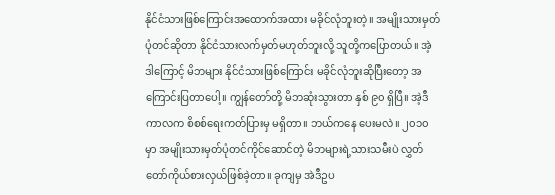နိုင်ငံသားဖြစ်ကြောင်းအထောက်အထား မခိုင်လုံဘူးတဲ့။ အမျိုးသားမှတ်ပုံတင်ဆိုတာ နိုင်ငံသားလက်မှတ်မဟုတ်ဘူးလို့ သူတို့ကပြောတယ်။ အဲ့ဒါကြောင့် မိဘများ နိုင်ငံသားဖြစ်ကြောင်း မခိုင်လုံဘူးဆိုပြီးတော့ အကြောင်းပြတာပေါ့။ ကျွန်တော်တို့ မိဘဆုံးသွားတာ နှစ် ၉၀ ရှိပြီ။ အဲ့ဒီကာလက စိစစ်ရေးကတ်ပြားမှ မရှိတာ။ ဘယ်ကနေ ပေးမလဲ။ ၂၀၁၀ မှာ အမျိုးသားမှတ်ပုံတင်ကိုင်ဆောင်တဲ့ မိဘများရဲ့သားသမီးပဲ လွှတ်တော်ကိုယ်စားလှယ်ဖြစ်ခဲ့တာ။ ခုကျမှ အဲဒီဥပ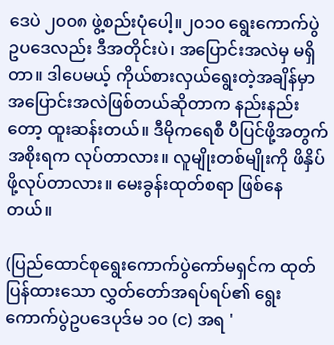ဒေပဲ ၂၀၀၈ ဖွဲ့စည်းပုံပေါ့။၂၀၁၀ ရွေးကောက်ပွဲဥပဒေလည်း ဒီအတိုင်းပဲ၊ အပြောင်းအလဲမှ မရှိတာ။ ဒါပေမယ့် ကိုယ်စားလှယ်ရွေးတဲ့အချိန်မှာ အပြောင်းအလဲဖြစ်တယ်ဆိုတာက နည်းနည်းတော့ ထူးဆန်းတယ်။ ဒီမိုကရေစီ ပီပြင်ဖို့အတွက် အစိုးရက လုပ်တာလား။ လူမျိုးတစ်မျိုးကို ဖိနှိပ်ဖို့လုပ်တာလား။ မေးခွန်းထုတ်စရာ ဖြစ်နေတယ်။

(ပြည်ထောင်စုရွေးကောက်ပွဲကော်မရှင်က ထုတ်ပြန်ထားသော လွှတ်တော်အရပ်ရပ်၏ ရွေးကောက်ပွဲဥပဒေပုဒ်မ ၁၀ (င) အရ '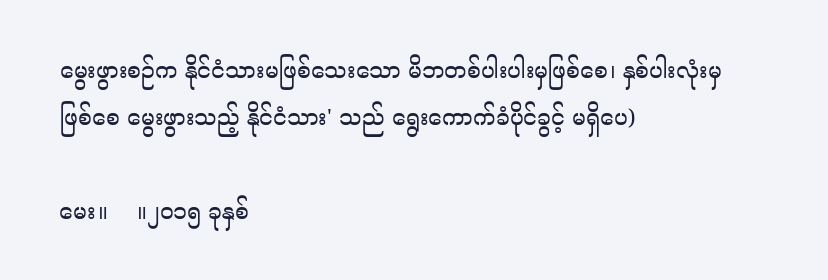မွေးဖွားစဉ်က နိုင်ငံသားမဖြစ်သေးသော မိဘတစ်ပါးပါးမှဖြစ်စေ၊ နှစ်ပါးလုံးမှဖြစ်စေ မွေးဖွားသည့် နိုင်ငံသား' သည် ရွေးကောက်ခံပိုင်ခွင့် မရှိပေ)

မေး။    ။၂၀၁၅ ခုနှစ်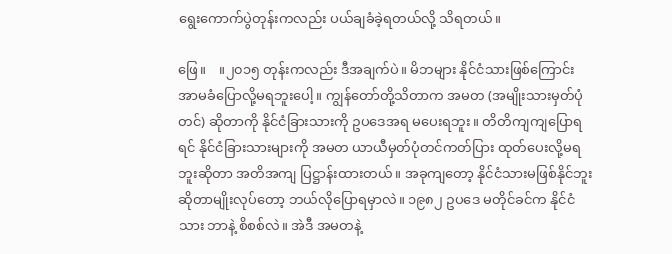ရွေးကောက်ပွဲတုန်းကလည်း ပယ်ချခံခဲ့ရတယ်လို့ သိရတယ်။

ဖြေ။    ။၂၀၁၅ တုန်းကလည်း ဒီအချက်ပဲ။ မိဘများ နိုင်ငံသားဖြစ်ကြောင်း အာမခံပြောလို့မရဘူးပေါ့။ ကျွန်တော်တို့သိတာက အမတ (အမျိုးသားမှတ်ပုံတင်) ဆိုတာကို နိုင်ငံခြားသားကို ဥပဒေအရ မပေးရဘူး။ တိတိကျကျပြောရရင် နိုင်ငံခြားသားများကို အမတ ယာယီမှတ်ပုံတင်ကတ်ပြား ထုတ်ပေးလို့မရဘူးဆိုတာ အတိအကျ ပြဋ္ဌာန်းထားတယ်။ အခုကျတော့ နိုင်ငံသားမဖြစ်နိုင်ဘူးဆိုတာမျိုးလုပ်တော့ ဘယ်လိုပြောရမှာလဲ။ ၁၉၈၂ ဥပဒေ မတိုင်ခင်က နိုင်ငံသား ဘာနဲ့ စိစစ်လဲ။ အဲဒီ အမတနဲ့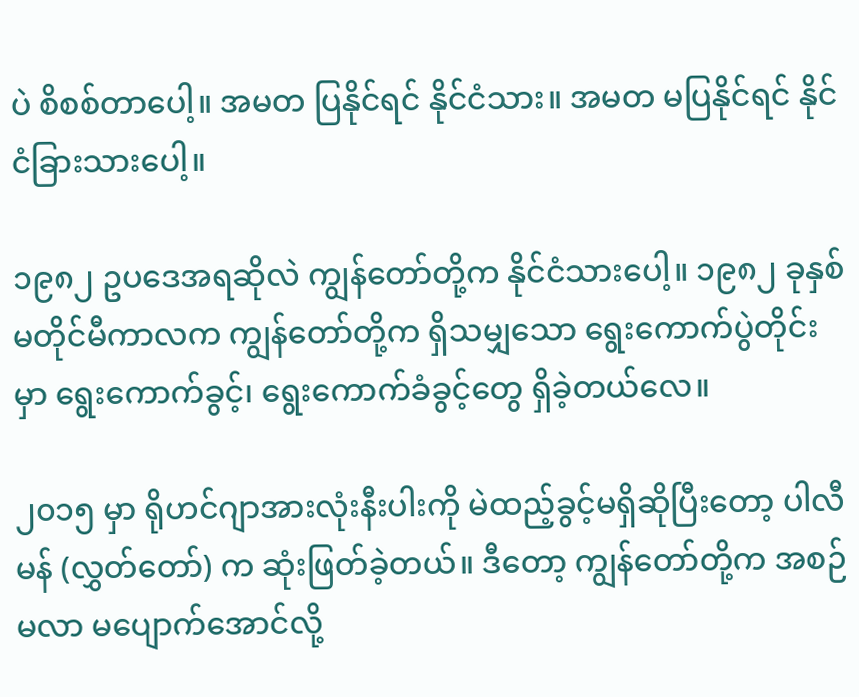ပဲ စိစစ်တာပေါ့။ အမတ ပြနိုင်ရင် နိုင်ငံသား။ အမတ မပြနိုင်ရင် နိုင်ငံခြားသားပေါ့။

၁၉၈၂ ဥပဒေအရဆိုလဲ ကျွန်တော်တို့က နိုင်ငံသားပေါ့။ ၁၉၈၂ ခုနှစ် မတိုင်မီကာလက ကျွန်တော်တို့က ရှိသမျှသော ရွေးကောက်ပွဲတိုင်းမှာ ရွေးကောက်ခွင့်၊ ရွေးကောက်ခံခွင့်တွေ ရှိခဲ့တယ်လေ။

၂၀၁၅ မှာ ရိုဟင်ဂျာအားလုံးနီးပါးကို မဲထည့်ခွင့်မရှိဆိုပြီးတော့ ပါလီမန် (လွှတ်တော်) က ဆုံးဖြတ်ခဲ့တယ်။ ဒီတော့ ကျွန်တော်တို့က အစဉ်မလာ မပျောက်အောင်လို့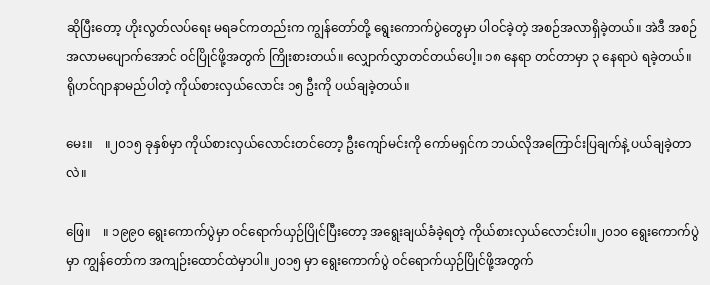ဆိုပြီးတော့ ဟိုးလွတ်လပ်ရေး မရခင်ကတည်းက ကျွန်တော်တို့ ရွေးကောက်ပွဲတွေမှာ ပါဝင်ခဲ့တဲ့ အစဉ်အလာရှိခဲ့တယ်။ အဲဒီ အစဉ်အလာမပျောက်အောင် ဝင်ပြိုင်ဖို့အတွက် ကြိုးစားတယ်။ လျှောက်လွှာတင်တယ်ပေါ့။ ၁၈ နေရာ တင်တာမှာ ၃ နေရာပဲ ရခဲ့တယ်။ ရိုဟင်ဂျာနာမည်ပါတဲ့ ကိုယ်စားလှယ်လောင်း ၁၅ ဦးကို ပယ်ချခဲ့တယ်။

မေး။    ။၂၀၁၅ ခုနှစ်မှာ ကိုယ်စားလှယ်လောင်းတင်တော့ ဦးကျော်မင်းကို ကော်မရှင်က ဘယ်လိုအကြောင်းပြချက်နဲ့ ပယ်ချခဲ့တာလဲ။

ဖြေ။    ။ ၁၉၉၀ ရွေးကောက်ပွဲမှာ ဝင်ရောက်ယှဉ်ပြိုင်ပြီးတော့ အရွေးချယ်ခံခဲ့ရတဲ့ ကိုယ်စားလှယ်လောင်းပါ။၂၀၁၀ ရွေးကောက်ပွဲမှာ ကျွန်တော်က အကျဉ်းထောင်ထဲမှာပါ။၂၀၁၅ မှာ ရွေးကောက်ပွဲ ဝင်ရောက်ယှဉ်ပြိုင်ဖို့အတွက်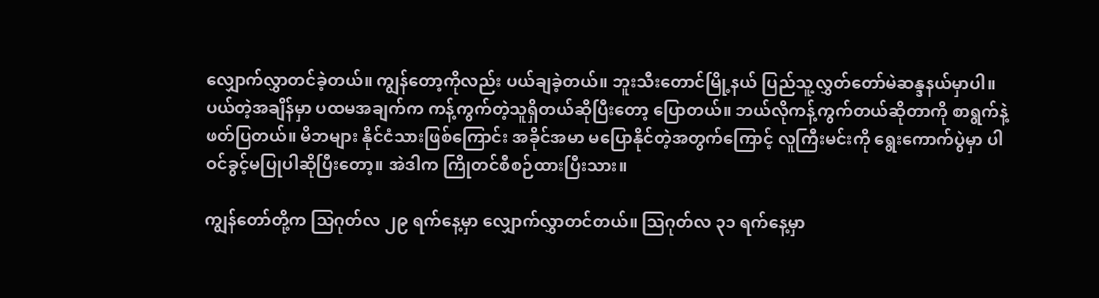လျှောက်လွှာတင်ခဲ့တယ်။ ကျွန်တော့ကိုလည်း ပယ်ချခဲ့တယ်။ ဘူးသီးတောင်မြို့နယ် ပြည်သူ့လွှတ်တော်မဲဆန္ဒနယ်မှာပါ။ ပယ်တဲ့အချိန်မှာ ပထမအချက်က ကန့်ကွက်တဲ့သူရှိတယ်ဆိုပြီးတော့ ပြောတယ်။ ဘယ်လိုကန့်ကွက်တယ်ဆိုတာကို စာရွက်နဲ့ ဖတ်ပြတယ်။ မိဘများ နိုင်ငံသားဖြစ်ကြောင်း အခိုင်အမာ မပြောနိုင်တဲ့အတွက်ကြောင့် လူကြီးမင်းကို ရွေးကောက်ပွဲမှာ ပါဝင်ခွင့်မပြုပါဆိုပြီးတော့။ အဲဒါက ကြိုတင်စီစဉ်ထားပြီးသား။

ကျွန်တော်တို့က သြဂုတ်လ ၂၉ ရက်နေ့မှာ လျှောက်လွှာတင်တယ်။ သြဂုတ်လ ၃၁ ရက်နေ့မှာ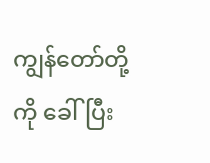ကျွန်တော်တို့ကို ခေါ်ပြီး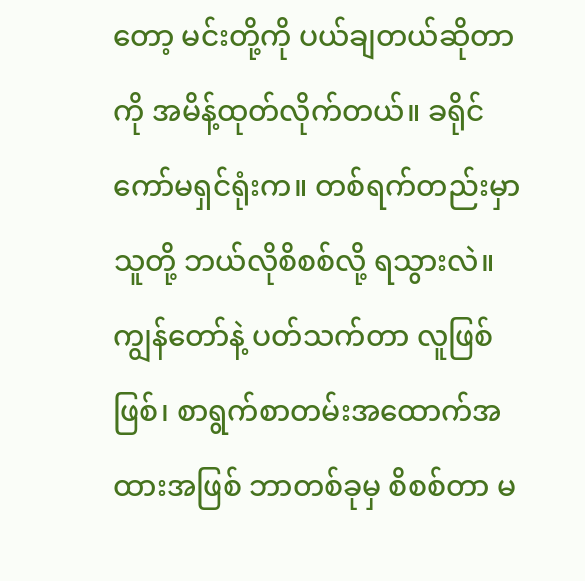တော့ မင်းတို့ကို ပယ်ချတယ်ဆိုတာကို အမိန့်ထုတ်လိုက်တယ်။ ခရိုင်ကော်မရှင်ရုံးက။ တစ်ရက်တည်းမှာ သူတို့ ဘယ်လိုစိစစ်လို့ ရသွားလဲ။ ကျွန်တော်နဲ့ ပတ်သက်တာ လူဖြစ်ဖြစ်၊ စာရွက်စာတမ်းအထောက်အထားအဖြစ် ဘာတစ်ခုမှ စိစစ်တာ မ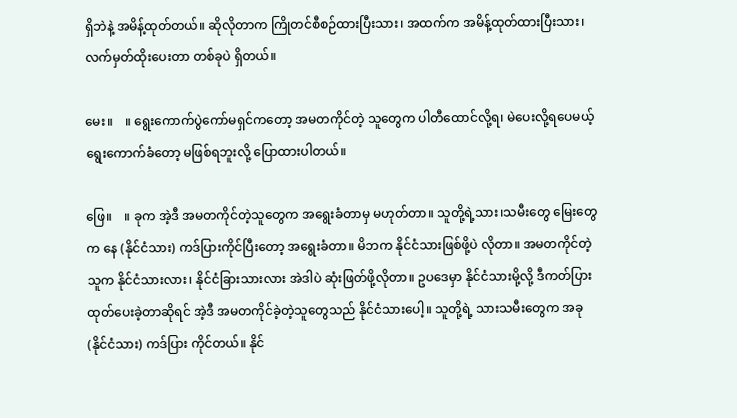ရှိဘဲနဲ့ အမိန့်ထုတ်တယ်။ ဆိုလိုတာက ကြိုတင်စီစဉ်ထားပြီးသား၊ အထက်က အမိန့်ထုတ်ထားပြီးသား၊ လက်မှတ်ထိုးပေးတာ တစ်ခုပဲ ရှိတယ်။

မေး။    ။ ရွေးကောက်ပွဲကော်မရှင်ကတော့ အမတကိုင်တဲ့ သူတွေက ပါတီထောင်လို့ရ၊ မဲပေးလို့ရပေမယ့် ရွေးကောက်ခံတော့ မဖြစ်ရဘူးလို့ ပြောထားပါတယ်။

ဖြေ။    ။ ခုက အဲ့ဒီ အမတကိုင်တဲ့သူတွေက အရွေးခံတာမှ မဟုတ်တာ။ သူတို့ရဲ့သား၊သမီးတွေ မြေးတွေက နေ (နိုင်ငံသား) ကဒ်ပြားကိုင်ပြီးတော့ အရွေးခံတာ။ မိဘက နိုင်ငံသားဖြစ်ဖို့ပဲ လိုတာ။ အမတကိုင်တဲ့သူက နိုင်ငံသားလား၊ နိုင်ငံခြားသားလား အဲဒါပဲ ဆုံးဖြတ်ဖို့လိုတာ။ ဥပဒေမှာ နိုင်ငံသားမို့လို့ ဒီကတ်ပြားထုတ်ပေးခဲ့တာဆိုရင် အဲ့ဒီ အမတကိုင်ခဲ့တဲ့သူတွေသည် နိုင်ငံသားပေါ့။ သူတို့ရဲ့ သားသမီးတွေက အခု (နိုင်ငံသား) ကဒ်ပြား ကိုင်တယ်။ နိုင်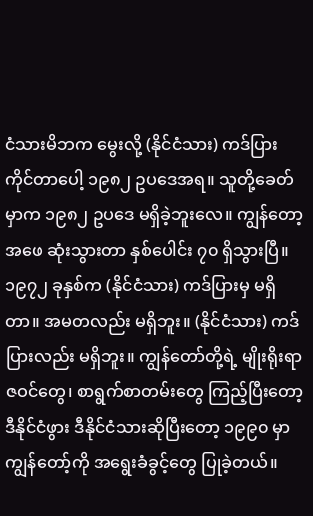ငံသားမိဘက မွေးလို့ (နိုင်ငံသား) ကဒ်ပြား ကိုင်တာပေါ့ ၁၉၈၂ ဥပဒေအရ။ သူတို့ခေတ်မှာက ၁၉၈၂ ဥပဒေ မရှိခဲ့ဘူးလေ။ ကျွန်တော့အဖေ ဆုံးသွားတာ နှစ်ပေါင်း ၇၀ ရှိသွားပြီ။ ၁၉၇၂ ခုနှစ်က (နိုင်ငံသား) ကဒ်ပြားမှ မရှိတာ။ အမတလည်း မရှိဘူး။ (နိုင်ငံသား) ကဒ်ပြားလည်း မရှိဘူး။ ကျွန်တော်တို့ရဲ့ မျိုးရိုးရာဇဝင်တွေ၊ စာရွက်စာတမ်းတွေ ကြည့်ပြီးတော့ ဒီနိုင်ငံဖွား ဒီနိုင်ငံသားဆိုပြီးတော့ ၁၉၉၀ မှာ ကျွန်တော့်ကို အရွေးခံခွင့်တွေ ပြုခဲ့တယ်။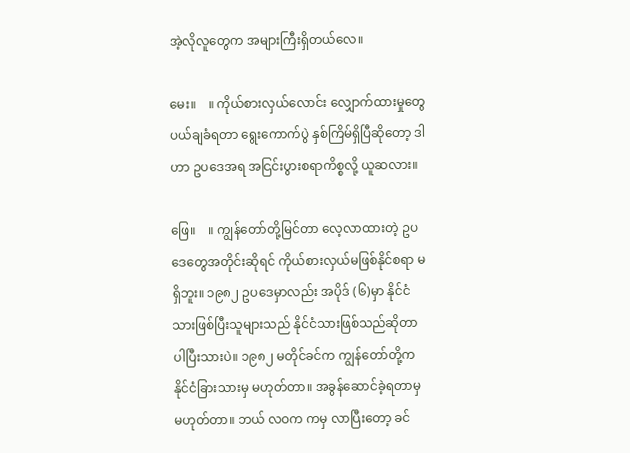အဲ့လိုလူတွေက အများကြီးရှိတယ်လေ။

မေး။    ။ ကိုယ်စားလှယ်လောင်း လျှောက်ထားမှုတွေ ပယ်ချခံရတာ ရွေးကောက်ပွဲ နှစ်ကြိမ်ရှိပြီဆိုတော့ ဒါဟာ ဥပဒေအရ အငြင်းပွားစရာကိစ္စလို့ ယူဆလား။

ဖြေ။    ။ ကျွန်တော်တို့မြင်တာ လေ့လာထားတဲ့ ဥပဒေတွေအတိုင်းဆိုရင် ကိုယ်စားလှယ်မဖြစ်နိုင်စရာ မရှိဘူး။ ၁၉၈၂ ဥပဒေမှာလည်း အပိုဒ် (၆)မှာ နိုင်ငံသားဖြစ်ပြီးသူများသည် နိုင်ငံသားဖြစ်သည်ဆိုတာ ပါပြီးသားပဲ။ ၁၉၈၂ မတိုင်ခင်က ကျွန်တော်တို့က နိုင်ငံခြားသားမှ မဟုတ်တာ။ အခွန်ဆောင်ခဲ့ရတာမှ မဟုတ်တာ။ ဘယ် လဝက ကမှ လာပြီးတော့ ခင်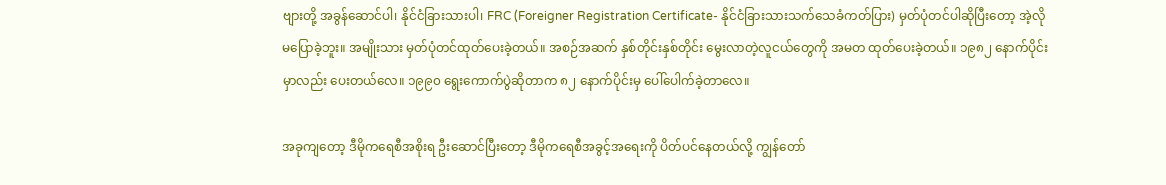ဗျားတို့ အခွန်ဆောင်ပါ၊ နိုင်ငံခြားသားပါ၊ FRC (Foreigner Registration Certificate- နိုင်ငံခြားသားသက်သေခံကတ်ပြား) မှတ်ပုံတင်ပါဆိုပြီးတော့ အဲ့လိုမပြောခဲ့ဘူး။ အမျိုးသား မှတ်ပုံတင်ထုတ်ပေးခဲ့တယ်။ အစဉ်အဆက် နှစ်တိုင်းနှစ်တိုင်း မွေးလာတဲ့လူငယ်တွေကို အမတ ထုတ်ပေးခဲ့တယ်။ ၁၉၈၂ နောက်ပိုင်းမှာလည်း ပေးတယ်လေ။ ၁၉၉၀ ရွေးကောက်ပွဲဆိုတာက ၈၂ နောက်ပိုင်းမှ ပေါ်ပေါက်ခဲ့တာလေ။

အခုကျတော့ ဒီမိုကရေစီအစိုးရ ဦးဆောင်ပြီးတော့ ဒီမိုကရေစီအခွင့်အရေးကို ပိတ်ပင်နေတယ်လို့ ကျွန်တော်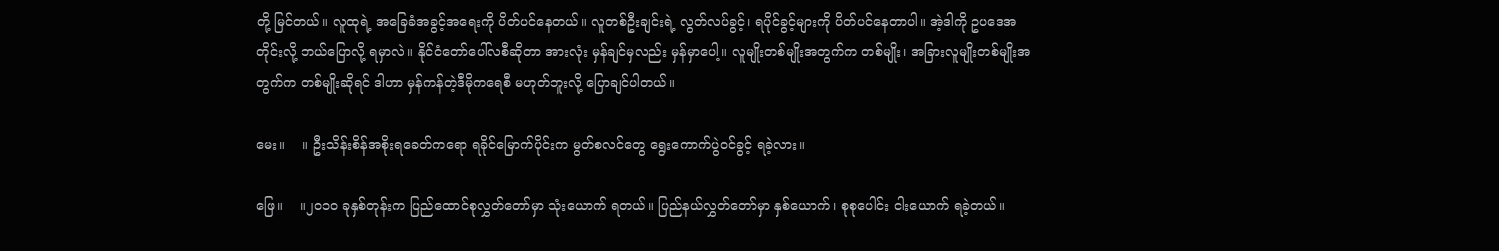တို့ မြင်တယ်။ လူထုရဲ့ အခြေခံအခွင့်အရေးကို ပိတ်ပင်နေတယ်။ လူတစ်ဦးချင်းရဲ့ လွတ်လပ်ခွင့်၊ ရပိုင်ခွင့်များကို ပိတ်ပင်နေတာပါ။ အဲ့ဒါကို ဥပဒေအတိုင်းလို့ ဘယ်ပြောလို့ ရမှာလဲ။ နိုင်ငံတော်ပေါ်လစီဆိုတာ အားလုံး မှန်ချင်မှလည်း မှန်မှာပေါ့။ လူမျိုးတစ်မျိုးအတွက်က တစ်မျိုး၊ အခြားလူမျိုးတစ်မျိုးအတွက်က တစ်မျိုးဆိုရင် ဒါဟာ မှန်ကန်တဲ့ဒီမိုကရေစီ မဟုတ်ဘူးလို့ ပြောချင်ပါတယ်။

မေး။    ။ ဦးသိန်းစိန်အစိုးရခေတ်ကရော ရခိုင်မြောက်ပိုင်းက မွတ်စလင်တွေ ရွေးကောက်ပွဲဝင်ခွင့် ရခဲ့လား။

ဖြေ။    ။၂၀၁၀ ခုနှစ်တုန်းက ပြည်ထောင်စုလွှတ်တော်မှာ သုံးယောက် ရတယ်။ ပြည်နယ်လွှတ်တော်မှာ နှစ်ယောက်၊ စုစုပေါင်း ငါးယောက် ရခဲ့တယ်။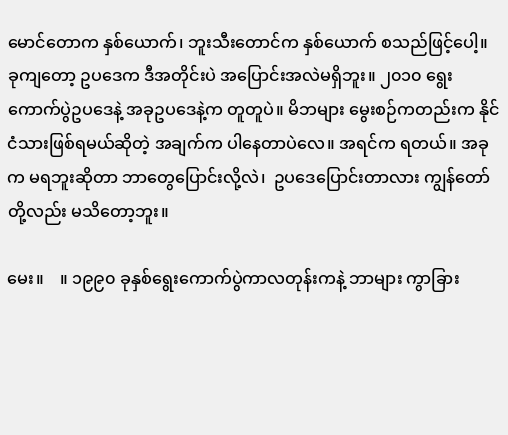မောင်တောက နှစ်ယောက်၊ ဘူးသီးတောင်က နှစ်ယောက် စသည်ဖြင့်ပေါ့။ ခုကျတော့ ဥပဒေက ဒီအတိုင်းပဲ အပြောင်းအလဲမရှိဘူး။ ၂၀၁၀ ရွေးကောက်ပွဲဥပဒေနဲ့ အခုဥပဒေနဲ့က တူတူပဲ။ မိဘများ မွေးစဉ်ကတည်းက နိုင်ငံသားဖြစ်ရမယ်ဆိုတဲ့ အချက်က ပါနေတာပဲလေ။ အရင်က ရတယ်။ အခုက မရဘူးဆိုတာ ဘာတွေပြောင်းလို့လဲ၊  ဥပဒေပြောင်းတာလား ကျွန်တော်တို့လည်း မသိတော့ဘူး။

မေး။    ။ ၁၉၉၀ ခုနှစ်ရွေးကောက်ပွဲကာလတုန်းကနဲ့ ဘာများ ကွာခြား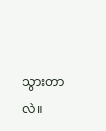သွားတာလဲ။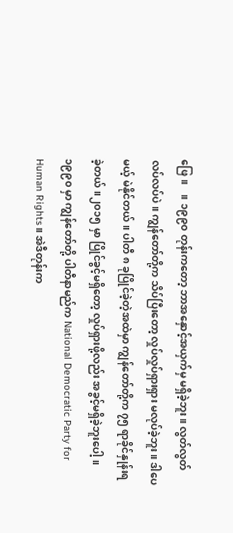ဖြေ။    ။ ၁၉၉၀ တုန်းကတော့ ဘာအနှောင့်အယှက်မှ မရှိခဲ့ဘူး။ လွတ်လွတ်လပ်လပ်ပဲ။ ကျွန်တော်တို့က သိပ်ပြီးတော့ လှုပ်လှုပ်ရှားရှား မလုပ်ခဲ့ဘူး။ ဒါပေမယ့် မဲနိုင်တယ်။ ပါတီ ၈ ခုပြိုင်ခဲ့တဲ့အထဲမှာ ကျွန်တော်တို့က ၇၅ ရာခိုင်နှုန်းရခဲ့တယ်။၂၀၁၅ မှာ ပြိုင်ခွင့်မရှိတော့ လှုပ်ရှားဖို့လည်း အခွင့်မရှိခဲ့ဘူးပေါ့။ ၁၉၉၀ မှာ ကျွန်တော်တို့ ပါတီနာမည်က National Democratic Party for Human Rights။ အဲဒီတုန်းက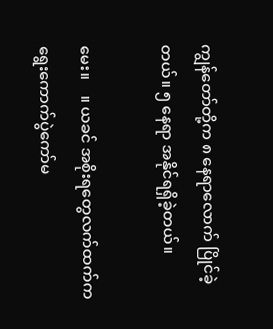ကျွန်တော်တို့က ၈ နေရာလောက် ပြိုင်ခဲ့တယ်။ ၅ နေရာ အနိုင်ရရှိခဲ့တယ်။

မေး။    ။ ယခင် အစိုးရတွေလက်ထက်က ရွေးကောက်ပွဲကော်မ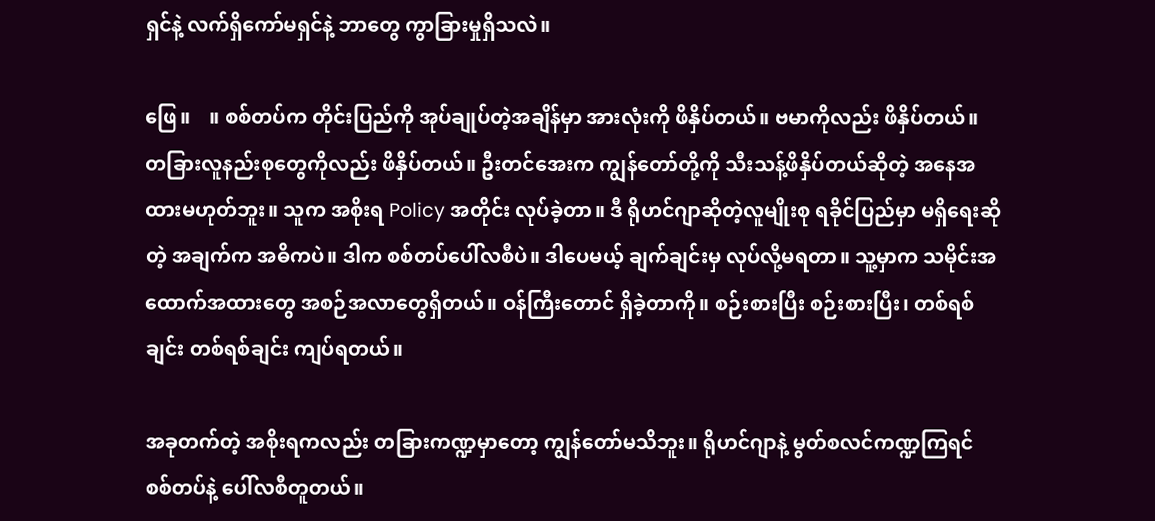ရှင်နဲ့ လက်ရှိကော်မရှင်နဲ့ ဘာတွေ ကွာခြားမှုရှိသလဲ။

ဖြေ။    ။ စစ်တပ်က တိုင်းပြည်ကို အုပ်ချုပ်တဲ့အချိန်မှာ အားလုံးကို ဖိနှိပ်တယ်။ ဗမာကိုလည်း ဖိနှိပ်တယ်။ တခြားလူနည်းစုတွေကိုလည်း ဖိနှိပ်တယ်။ ဦးတင်အေးက ကျွန်တော်တို့ကို သီးသန့်ဖိနှိပ်တယ်ဆိုတဲ့ အနေအထားမဟုတ်ဘူး။ သူက အစိုးရ Policy အတိုင်း လုပ်ခဲ့တာ။ ဒီ ရိုဟင်ဂျာဆိုတဲ့လူမျိုးစု ရခိုင်ပြည်မှာ မရှိရေးဆိုတဲ့ အချက်က အဓိကပဲ။ ဒါက စစ်တပ်ပေါ်လစီပဲ။ ဒါပေမယ့် ချက်ချင်းမှ လုပ်လို့မရတာ။ သူ့မှာက သမိုင်းအထောက်အထားတွေ အစဉ်အလာတွေရှိတယ်။ ဝန်ကြီးတောင် ရှိခဲ့တာကို။ စဉ်းစားပြီး စဉ်းစားပြီး၊ တစ်ရစ်ချင်း တစ်ရစ်ချင်း ကျပ်ရတယ်။

အခုတက်တဲ့ အစိုးရကလည်း တခြားကဏ္ဍမှာတော့ ကျွန်တော်မသိဘူး။ ရိုဟင်ဂျာနဲ့ မွတ်စလင်ကဏ္ဍကြရင် စစ်တပ်နဲ့ ပေါ်လစီတူတယ်။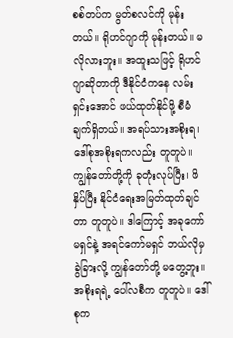စစ်တပ်က မွတ်စလင်ကို မုန်းတယ်။ ရိုဟင်ဂျာကို မုန်းတယ်။ မလိုလားဘူး။ အထူးသဖြင့် ရိုဟင်ဂျာဆိုတာကို ဒီနိုင်ငံကနေ လမ်းရှင်းအောင် ဖယ်ထုတ်နိုင်ဖို့ စီမံချက်ရှိတယ်။ အရပ်သားအစိုးရ၊ ဒေါ်စုအစိုးရကလည်း တူတူပဲ။ ကျွန်တော်တို့ကို ခုတုံးလုပ်ပြီး၊ ဖိနှိပ်ပြီး နိုင်ငံရေးအမြတ်ထုတ်ချင်တာ တူတူပဲ။ ဒါကြောင့် အခုကော်မရှင်နဲ့ အရင်ကော်မရှင် ဘယ်လိုမှ ခွဲခြားလို့ ကျွန်တော်တို့ မတွေ့ဘူး။ အစိုးရရဲ့ ပေါ်လစီက တူတူပဲ။ ဒေါ်စုက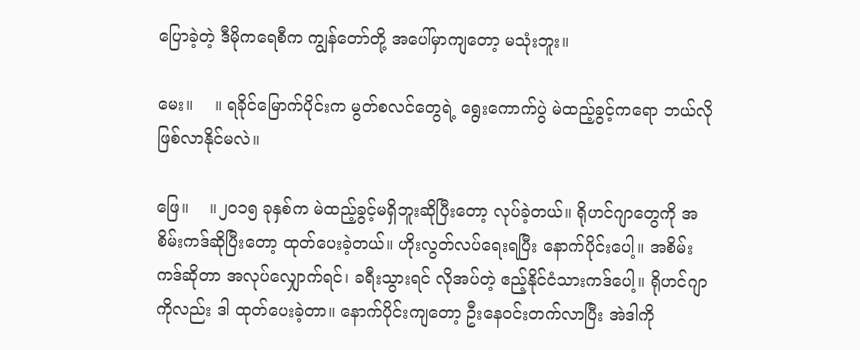ပြောခဲ့တဲ့ ဒီမိုကရေစီက ကျွန်တော်တို့ အပေါ်မှာကျတော့ မသုံးဘူး။

မေး။    ။ ရခိုင်မြောက်ပိုင်းက မွတ်စလင်တွေရဲ့ ရွေးကောက်ပွဲ မဲထည့်ခွင့်ကရော ဘယ်လို ဖြစ်လာနိုင်မလဲ။

ဖြေ။    ။၂၀၁၅ ခုနှစ်က မဲထည့်ခွင့်မရှိဘူးဆိုပြီးတော့ လုပ်ခဲ့တယ်။ ရိုဟင်ဂျာတွေကို အစိမ်းကဒ်ဆိုပြီးတော့ ထုတ်ပေးခဲ့တယ်။ ဟိုးလွတ်လပ်ရေးရပြီး နောက်ပိုင်းပေါ့။ အစိမ်းကဒ်ဆိုတာ အလုပ်လျှောက်ရင်၊ ခရီးသွားရင် လိုအပ်တဲ့ ဧည့်နိုင်ငံသားကဒ်ပေါ့။ ရိုဟင်ဂျာကိုလည်း ဒါ ထုတ်ပေးခဲ့တာ။ နောက်ပိုင်းကျတော့ ဦးနေဝင်းတက်လာပြီး အဲဒါကို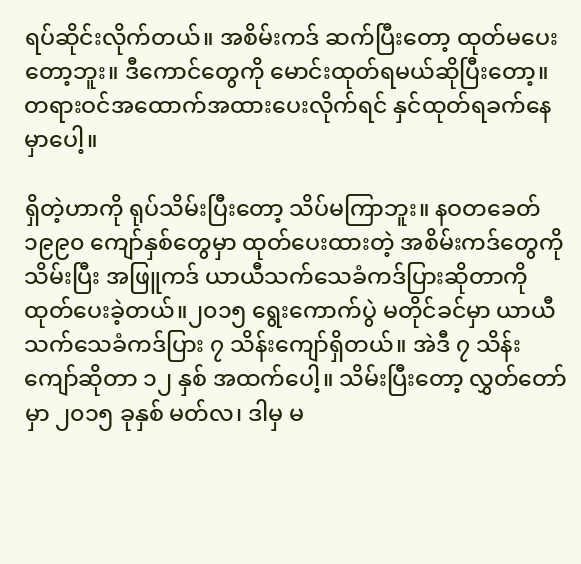ရပ်ဆိုင်းလိုက်တယ်။ အစိမ်းကဒ် ဆက်ပြီးတော့ ထုတ်မပေးတော့ဘူး။ ဒီကောင်တွေကို မောင်းထုတ်ရမယ်ဆိုပြီးတော့။ တရားဝင်အထောက်အထားပေးလိုက်ရင် နှင်ထုတ်ရခက်နေမှာပေါ့။

ရှိတဲ့ဟာကို ရုပ်သိမ်းပြီးတော့ သိပ်မကြာဘူး။ နဝတခေတ် ၁၉၉၀ ကျော်နှစ်တွေမှာ ထုတ်ပေးထားတဲ့ အစိမ်းကဒ်တွေကို သိမ်းပြီး အဖြူကဒ် ယာယီသက်သေခံကဒ်ပြားဆိုတာကို ထုတ်ပေးခဲ့တယ်။၂၀၁၅ ရွေးကောက်ပွဲ မတိုင်ခင်မှာ ယာယီသက်သေခံကဒ်ပြား ၇ သိန်းကျော်ရှိတယ်။ အဲဒီ ၇ သိန်းကျော်ဆိုတာ ၁၂ နှစ် အထက်ပေါ့။ သိမ်းပြီးတော့ လွှတ်တော်မှာ ၂၀၁၅ ခုနှစ် မတ်လ၊ ဒါမှ မ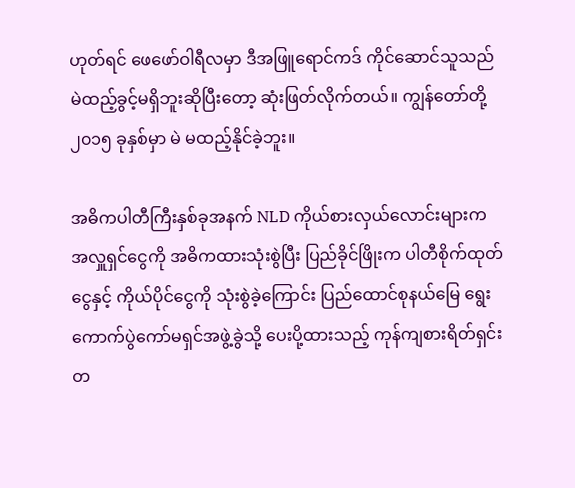ဟုတ်ရင် ဖေဖော်ဝါရီလမှာ ဒီအဖြူရောင်ကဒ် ကိုင်ဆောင်သူသည် မဲထည့်ခွင့်မရှိဘူးဆိုပြီးတော့ ဆုံးဖြတ်လိုက်တယ်။ ကျွန်တော်တို့ ၂၀၁၅ ခုနှစ်မှာ မဲ မထည့်နိုင်ခဲ့ဘူး။

အဓိကပါတီကြီးနှစ်ခုအနက် NLD ကိုယ်စားလှယ်လောင်းများက အလှူရှင်ငွေကို အဓိကထားသုံးစွဲပြီး ပြည်ခိုင်ဖြိုးက ပါတီစိုက်ထုတ်ငွေနှင့် ကိုယ်ပိုင်ငွေကို သုံးစွဲခဲ့ကြောင်း ပြည်ထောင်စုနယ်မြေ ရွေးကောက်ပွဲကော်မရှင်အဖွဲ့ခွဲသို့ ပေးပို့ထားသည့် ကုန်ကျစားရိတ်ရှင်းတ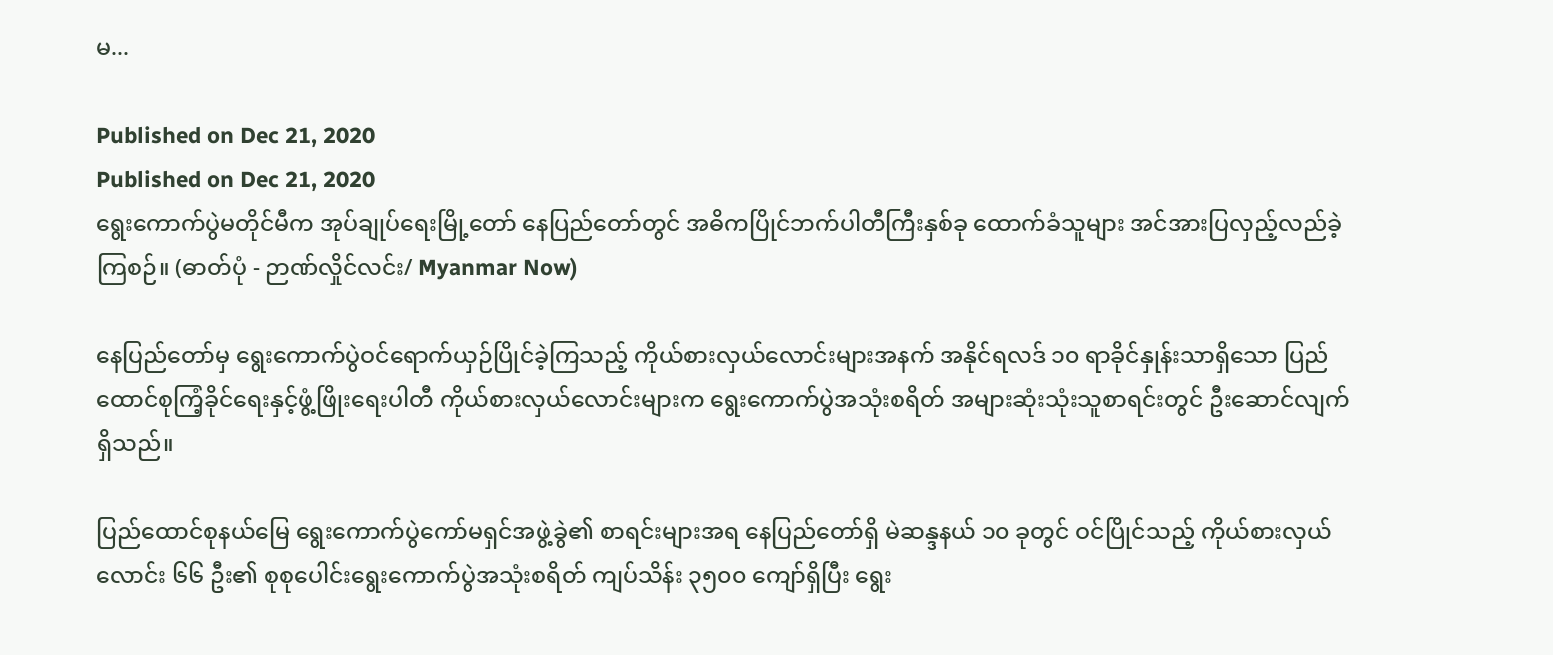မ...

Published on Dec 21, 2020
Published on Dec 21, 2020
ရွေးကောက်ပွဲမတိုင်မီက အုပ်ချုပ်ရေးမြို့တော် နေပြည်တော်တွင် အဓိကပြိုင်ဘက်ပါတီကြီးနှစ်ခု ထောက်ခံသူများ အင်အားပြလှည့်လည်ခဲ့ကြစဉ်။ (ဓာတ်ပုံ - ဉာဏ်လှိုင်လင်း/ Myanmar Now)

နေပြည်တော်မှ ရွေးကောက်ပွဲဝင်ရောက်ယှဉ်ပြိုင်ခဲ့ကြသည့် ကိုယ်စားလှယ်လောင်းများအနက် အနိုင်ရလဒ် ၁၀ ရာခိုင်နှုန်းသာရှိသော ပြည်ထောင်စုကြံ့ခိုင်ရေးနှင့်ဖွံ့ဖြိုးရေးပါတီ ကိုယ်စားလှယ်လောင်းများက ရွေးကောက်ပွဲအသုံးစရိတ် အများဆုံးသုံးသူစာရင်းတွင် ဦးဆောင်လျက်ရှိသည်။

ပြည်ထောင်စုနယ်မြေ ရွေးကောက်ပွဲကော်မရှင်အဖွဲ့ခွဲ၏ စာရင်းများအရ နေပြည်တော်ရှိ မဲဆန္ဒနယ် ၁၀ ခုတွင် ဝင်ပြိုင်သည့် ကိုယ်စားလှယ်လောင်း ၆၆ ဦး၏ စုစုပေါင်းရွေးကောက်ပွဲအသုံးစရိတ် ကျပ်သိန်း ၃၅၀၀ ကျော်ရှိပြီး ရွေး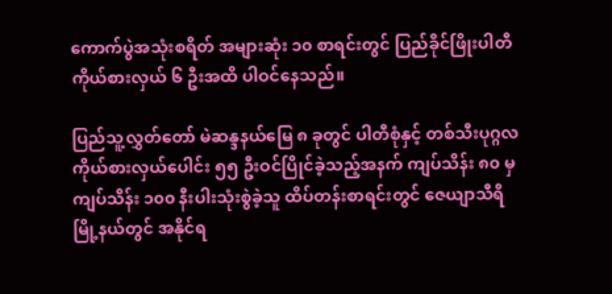ကောက်ပွဲအသုံးစရိတ် အများဆုံး ၁၀ စာရင်းတွင် ပြည်ခိုင်ဖြိုးပါတီကိုယ်စားလှယ် ၆ ဦးအထိ ပါဝင်နေသည်။

ပြည်သူ့လွှတ်တော် မဲဆန္ဒနယ်မြေ ၈ ခုတွင် ပါတီစုံနှင့် တစ်သီးပုဂ္ဂလ ကိုယ်စားလှယ်ပေါင်း ၅၅ ဦးဝင်ပြိုင်ခဲ့သည့်အနက် ကျပ်သိန်း ၈၀ မှ ကျပ်သိန်း ၁၀၀ နီးပါးသုံးစွဲခဲ့သူ ထိပ်တန်းစာရင်းတွင် ဇေယျာသီရိမြို့နယ်တွင် အနိုင်ရ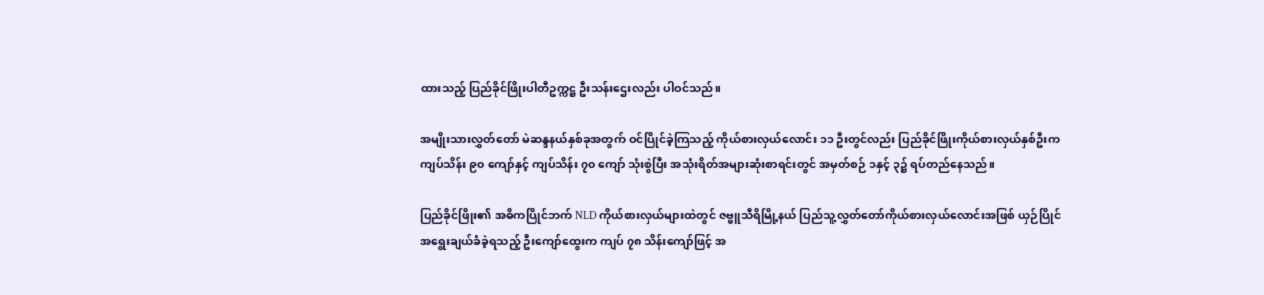ထားသည့် ပြည်ခိုင်ဖြိုးပါတီဥက္ကဋ္ဌ ဦးသန်းဌေးလည်း ပါဝင်သည်။

အမျိုးသားလွှတ်တော် မဲဆန္ဒနယ်နှစ်ခုအတွက် ဝင်ပြိုင်ခဲ့ကြသည့် ကိုယ်စားလှယ်လောင်း ၁၁ ဦးတွင်လည်း ပြည်ခိုင်ဖြိုးကိုယ်စားလှယ်နှစ်ဦးက ကျပ်သိန်း ၉၀ ကျော်နှင့် ကျပ်သိန်း ၇၀ ကျော် သုံးစွဲပြီး အသုံးရိတ်အများဆုံးစာရင်းတွင် အမှတ်စဉ် ၁နှင့် ၃၌ ရပ်တည်နေသည်။

ပြည်ခိုင်ဖြိုး၏ အဓိကပြိုင်ဘက် NLD ကိုယ်စားလှယ်များထဲတွင် ဇဗ္ဗူသီရိမြို့နယ် ပြည်သူ့လွှတ်တော်ကိုယ်စားလှယ်လောင်းအဖြစ် ယှဉ်ပြိုင်အရွေးချယ်ခံခဲ့ရသည့် ဦးကျော်ထွေးက ကျပ် ၇၈ သိန်းကျော်ဖြင့် အ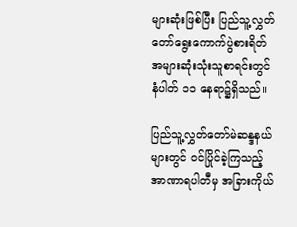များဆုံးဖြစ်ပြီး ပြည်သူ့လွှတ်တော်ရွေးကောက်ပွဲစားရိတ် အများဆုံးသုံးသူစာရင်းတွင် နံပါတ် ၁၁ နေရာ၌ရှိသည်။

ပြည်သူ့လွှတ်တော်မဲဆန္ဒနယ်များတွင် ဝင်ပြိုင်ခဲ့ကြသည့် အာဏာရပါတီမှ အခြားကိုယ်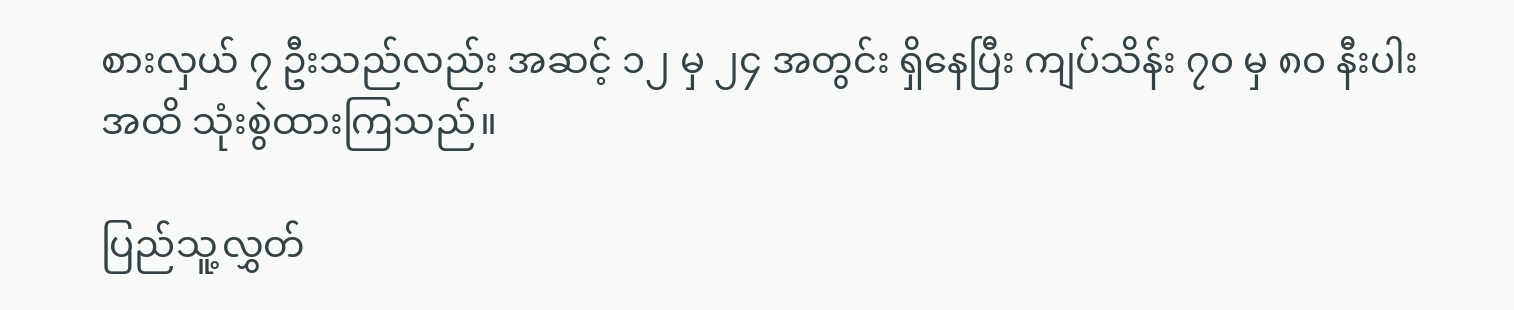စားလှယ် ၇ ဦးသည်လည်း အဆင့် ၁၂ မှ ၂၄ အတွင်း ရှိနေပြီး ကျပ်သိန်း ၇၀ မှ ၈၀ နီးပါးအထိ သုံးစွဲထားကြသည်။

ပြည်သူ့လွှတ်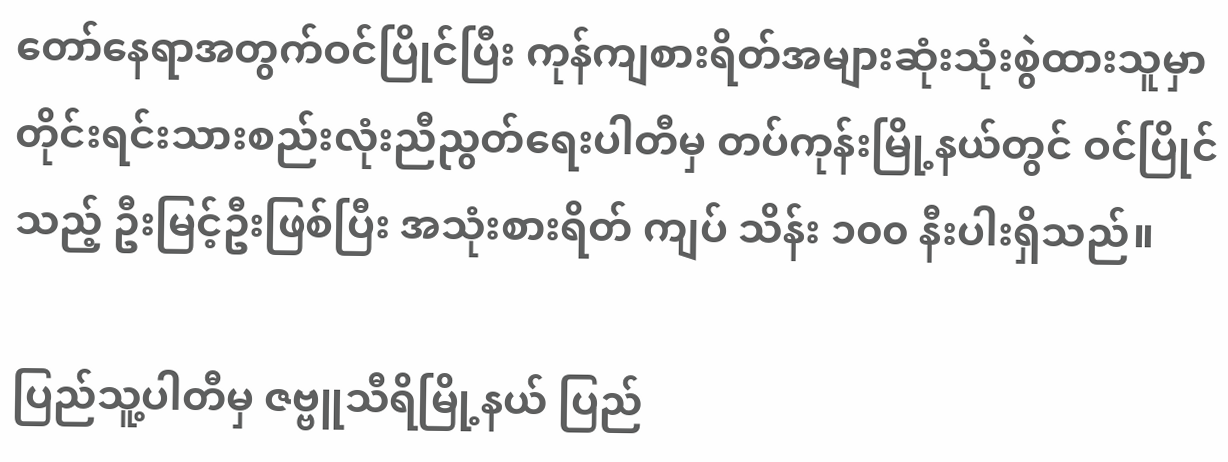တော်နေရာအတွက်ဝင်ပြိုင်ပြီး ကုန်ကျစားရိတ်အများဆုံးသုံးစွဲထားသူမှာ တိုင်းရင်းသားစည်းလုံးညီညွတ်ရေးပါတီမှ တပ်ကုန်းမြို့နယ်တွင် ဝင်ပြိုင်သည့် ဦးမြင့်ဦးဖြစ်ပြီး အသုံးစားရိတ် ကျပ် သိန်း ၁၀၀ နီးပါးရှိသည်။

ပြည်သူ့ပါတီမှ ဇဗ္ဗူသီရိမြို့နယ် ပြည်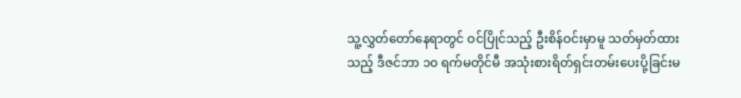သူ့လွှတ်တော်နေရာတွင် ဝင်ပြိုင်သည့် ဦးစိန်ဝင်းမှာမူ သတ်မှတ်ထားသည့် ဒီဇင်ဘာ ၁၀ ရက်မတိုင်မီ အသုံးစားရိတ်ရှင်းတမ်းပေးပို့ခြင်းမ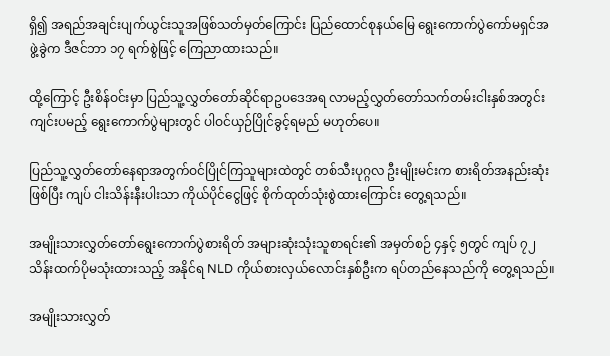ရှိ၍ အရည်အချင်းပျက်ယွင်းသူအဖြစ်သတ်မှတ်ကြောင်း ပြည်ထောင်စုနယ်မြေ ရွေးကောက်ပွဲကော်မရှင်အဖွဲ့ခွဲက ဒီဇင်ဘာ ၁၇ ရက်စွဲဖြင့် ကြေညာထားသည်။

ထို့ကြောင့် ဦးစိန်ဝင်းမှာ ပြည်သူ့လွှတ်တော်ဆိုင်ရာဥပဒေအရ လာမည့်လွှတ်တော်သက်တမ်းငါးနှစ်အတွင်း ကျင်းပမည့် ရွေးကောက်ပွဲများတွင် ပါဝင်ယှဉ်ပြိုင်ခွင့်ရမည် မဟုတ်ပေ။

ပြည်သူ့လွှတ်တော်နေရာအတွက်ဝင်ပြိုင်ကြသူများထဲတွင် တစ်သီးပုဂ္ဂလ ဦးမျိုးမင်းက စားရိတ်အနည်းဆုံးဖြစ်ပြီး ကျပ် ငါးသိန်းနီးပါးသာ ကိုယ်ပိုင်ငွေဖြင့် စိုက်ထုတ်သုံးစွဲထားကြောင်း တွေ့ရသည်။

အမျိုးသားလွှတ်တော်ရွေးကောက်ပွဲစားရိတ် အများဆုံးသုံးသူစာရင်း၏ အမှတ်စဉ် ၄နှင့် ၅တွင် ကျပ် ၇၂ သိန်းထက်ပိုမသုံးထားသည့် အနိုင်ရ NLD ကိုယ်စားလှယ်လောင်းနှစ်ဦးက ရပ်တည်နေသည်ကို တွေ့ရသည်။

အမျိုးသားလွှတ်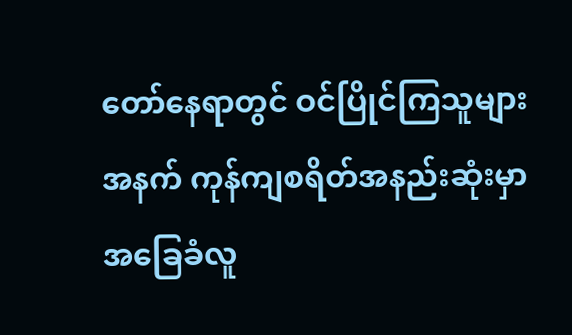တော်နေရာတွင် ဝင်ပြိုင်ကြသူများအနက် ကုန်ကျစရိတ်အနည်းဆုံးမှာ အခြေခံလူ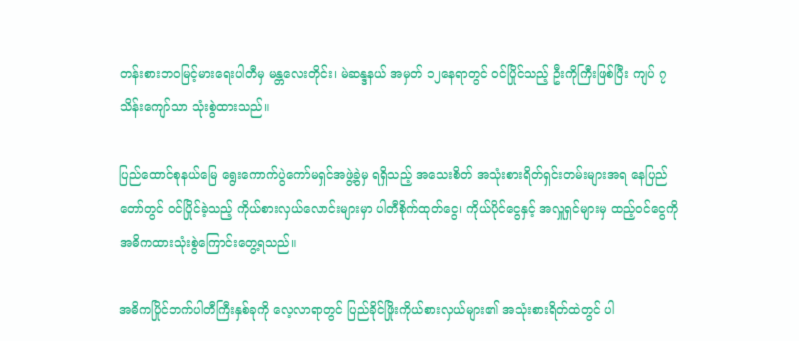တန်းစားဘဝမြင့်မားရေးပါတီမှ မန္တလေးတိုင်း၊ မဲဆန္ဒနယ် အမှတ် ၁၂နေရာတွင် ဝင်ပြိုင်သည့် ဦးကိုကြီးဖြစ်ပြီး ကျပ် ၇ သိန်းကျော်သာ သုံးစွဲထားသည်။

ပြည်ထောင်စုနယ်မြေ ရွေးကောက်ပွဲကော်မရှင်အဖွဲ့ခွဲမှ ရရှိသည့် အသေးစိတ် အသုံးစားရိတ်ရှင်းတမ်းများအရ နေပြည်တော်တွင် ဝင်ပြိုင်ခဲ့သည့် ကိုယ်စားလှယ်လောင်းများမှာ ပါတီစိုက်ထုတ်ငွေ၊ ကိုယ်ပိုင်ငွေနှင့် အလှူရှင်များမှ ထည့်ဝင်ငွေကို အဓိကထားသုံးစွဲကြောင်းတွေ့ရသည်။

အဓိကပြိုင်ဘက်ပါတီကြီးနှစ်ခုကို လေ့လာရာတွင် ပြည်ခိုင်ဖြိုးကိုယ်စားလှယ်များ၏ အသုံးစားရိတ်ထဲတွင် ပါ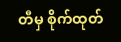တီမှ စိုက်ထုတ်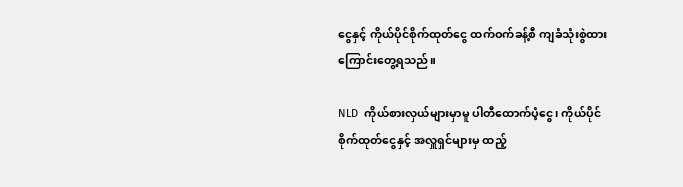ငွေနှင့် ကိုယ်ပိုင်စိုက်ထုတ်ငွေ ထက်ဝက်ခန့်စီ ကျခံသုံးစွဲထားကြောင်းတွေ့ရသည်။

NLD  ကိုယ်စားလှယ်များမှာမူ ပါတီထောက်ပံ့ငွေ၊ ကိုယ်ပိုင်စိုက်ထုတ်ငွေနှင့် အလှူရှင်များမှ ထည့်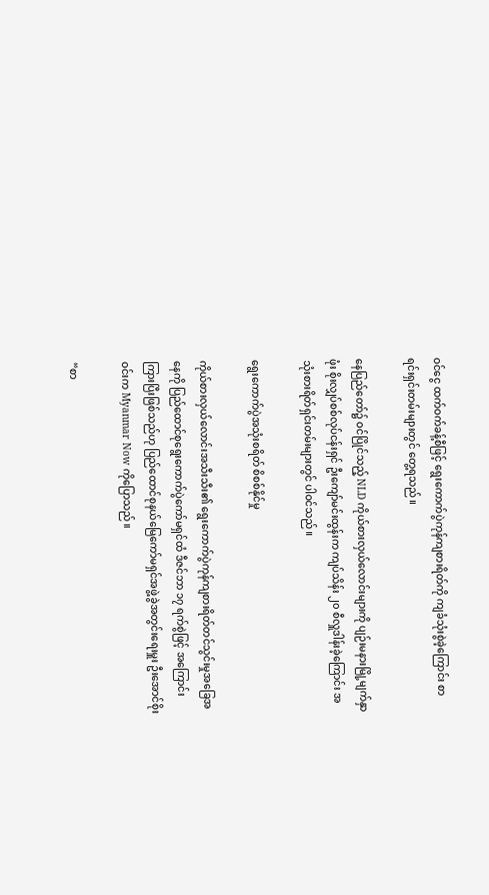ဝင်ငွေ ထက်ဝက်ခန့်စီဖြင့် ရွေးကောက်ပွဲကုန်ကျစားရိတ်ကို ကျခံသုံးစွဲခဲ့ကြောင်း စာရင်းရှင်းတမ်းများတွင် တွေ့ရသည်။

နေပြည်တော်၌ ဝင်ပြိုင်သည့် NLD ကိုယ်စားလှယ်လောင်းများကို ပျဉ်းမနားမြို့မျက်နှာဖုံး စိုးလျှပ်စစ်လုပ်ငန်းရှင် ဦးကျော်မင်းထွန်းက ကျပ်သိန်း ၂၀ စီလှူဒါန်းခဲ့ကြောင်း အသုံးစားရိတ်ရှင်းတမ်းများတွင် ပါဝင်သည်။

ရွေးကောက်ပွဲအသုံးစရိတ် စိစစ်နိုင်မှု

ကိုယ်စားလှယ်လောင်းအသီးသီး၏ ရွေးကောက်ပွဲကုန်ကျစားရိတ်တင်သွင်းမှုအခြေအနေကို ပြည်ထောင်စုရွေးကောက်ပွဲကော်မရှင်ထံ ဒီဇင်ဘာ ၁၇ ရက်စွဲဖြင့် အကြောင်းကြားပြီးဖြစ်သည်ဟု ပြည်ထောင်စုနယ်မြေကော်မရှင်အဖွဲ့ခွဲအတွင်းရေးမှူး ဦးအောင်စိုးဝင်းက Myanmar Now ကိုပြောသည်။

“စာ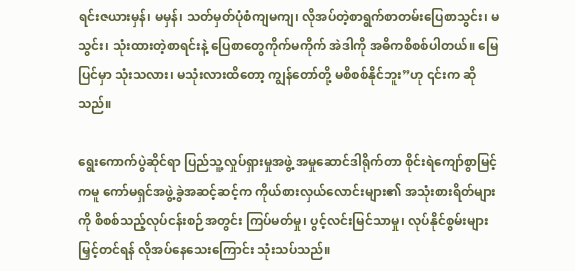ရင်းဇယားမှန်၊ မမှန်၊ သတ်မှတ်ပုံစံကျမကျ၊ လိုအပ်တဲ့စာရွက်စာတမ်းပြေစာသွင်း၊ မသွင်း၊ သုံးထားတဲ့စာရင်းနဲ့ ပြေစာတွေကိုက်မကိုက် အဲဒါကို အဓိကစိစစ်ပါတယ်။ မြေပြင်မှာ သုံးသလား၊ မသုံးလားထိတော့ ကျွန်တော်တို့ မစိစစ်နိုင်ဘူး”ဟု ၎င်းက ဆိုသည်။

ရွေးကောက်ပွဲဆိုင်ရာ ပြည်သူ့လှုပ်ရှားမှုအဖွဲ့ အမှုဆောင်ဒါရိုက်တာ စိုင်းရဲကျော်စွာမြင့်ကမူ ကော်မရှင်အဖွဲ့ခွဲအဆင့်ဆင့်က ကိုယ်စားလှယ်လောင်းများ၏ အသုံးစားရိတ်များကို စိစစ်သည့်လုပ်ငန်းစဉ်အတွင်း ကြပ်မတ်မှု၊ ပွင့်လင်းမြင်သာမှု၊ လုပ်နိုင်စွမ်းများမြှင့်တင်ရန် လိုအပ်နေသေးကြောင်း သုံးသပ်သည်။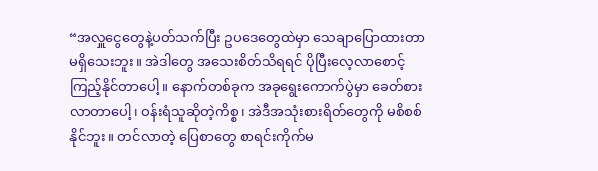“အလှူငွေတွေနဲ့ပတ်သက်ပြီး ဥပဒေတွေထဲမှာ သေချာပြောထားတာ မရှိသေးဘူး။ အဲဒါတွေ အသေးစိတ်သိရရင် ပိုပြီးလေ့လာစောင့်ကြည့်နိုင်တာပေါ့။ နောက်တစ်ခုက အခုရွေးကောက်ပွဲမှာ ခေတ်စားလာတာပေါ့၊ ဝန်းရံသူဆိုတဲ့ကိစ္စ၊ အဲဒီအသုံးစားရိတ်တွေကို မစိစစ်နိုင်ဘူး။ တင်လာတဲ့ ပြေစာတွေ စာရင်းကိုက်မ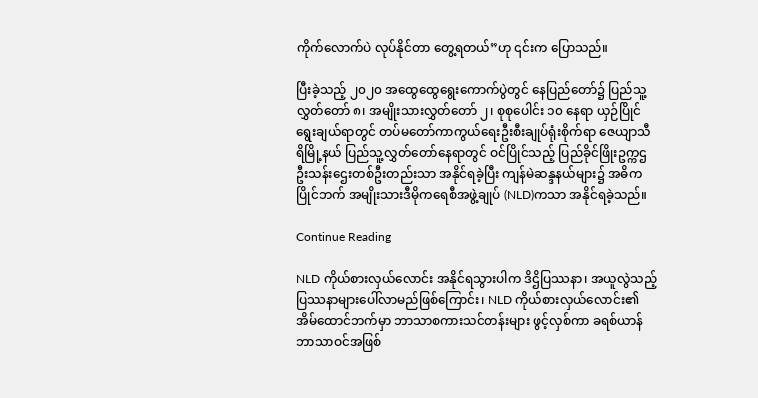ကိုက်လောက်ပဲ လုပ်နိုင်တာ တွေ့ရတယ်”ဟု ၎င်းက ပြောသည်။

ပြီးခဲ့သည့် ၂၀၂၀ အထွေထွေရွေးကောက်ပွဲတွင် နေပြည်တော်၌ ပြည်သူ့လွှတ်တော် ၈၊ အမျိုးသားလွှတ်တော် ၂၊ စုစုပေါင်း ၁၀ နေရာ ယှဉ်ပြိုင်ရွေးချယ်ရာတွင် တပ်မတော်ကာကွယ်ရေးဦးစီးချုပ်ရုံးစိုက်ရာ ဇေယျာသီရိမြို့နယ် ပြည်သူ့လွှတ်တော်နေရာတွင် ဝင်ပြိုင်သည့် ပြည်ခိုင်ဖြိုးဥက္ကဌ ဦးသန်းဌေးတစ်ဦးတည်းသာ အနိုင်ရခဲ့ပြီး ကျန်မဲဆန္ဒနယ်များ၌ အဓိကပြိုင်ဘက် အမျိုးသားဒီမိုကရေစီအဖွဲ့ချုပ် (NLD)ကသာ အနိုင်ရခဲ့သည်။

Continue Reading

NLD ကိုယ်စားလှယ်လောင်း အနိုင်ရသွားပါက ဒိဌိပြဿနာ၊ အယူလွဲသည့် ပြဿနာများပေါ်လာမည်ဖြစ်ကြောင်း၊ NLD ကိုယ်စားလှယ်လောင်း၏ အိမ်ထောင်ဘက်မှာ ဘာသာစကားသင်တန်းများ ဖွင့်လှစ်ကာ ခရစ်ယာန်ဘာသာဝင်အဖြစ်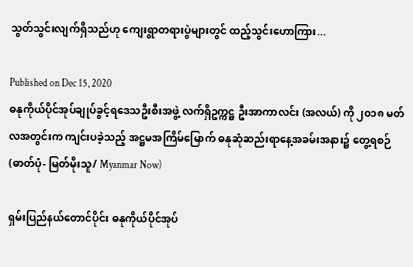သွတ်သွင်းလျက်ရှိသည်ဟု ကျေးရွာတရားပွဲများတွင် ထည့်သွင်းဟောကြား...

Published on Dec 15, 2020
ဓနုကိုယ်ပိုင်အုပ်ချုပ်ခွင့်ရဒေသဦးစီးအဖွဲ့ လက်ရှိဥက္ကဋ္ဌ ဦးအာကာလင်း (အလယ်) ကို ၂၀၁၈ မတ်လအတွင်းက ကျင်းပခဲ့သည့် အဋ္ဌမအကြိမ်မြောက် ဓနုဆုံဆည်းရာနေ့အခမ်းအနား၌ တွေ့ရစဉ် (ဓာတ်ပုံ- မြတ်မိုးသူ/ Myanmar Now)

ရှမ်းပြည်နယ်တောင်ပိုင်း ဓနုကိုယ်ပိုင်အုပ်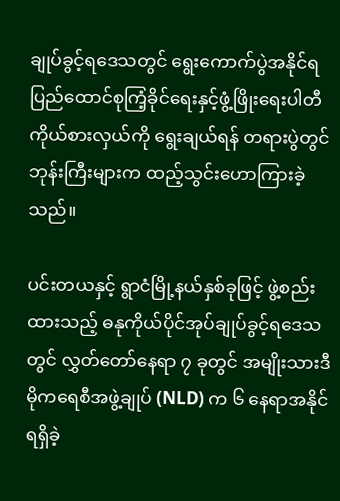ချုပ်ခွင့်ရဒေသတွင် ရွေးကောက်ပွဲအနိုင်ရ ပြည်ထောင်စုကြံ့ခိုင်ရေးနှင့်ဖွံ့ဖြိုးရေးပါတီ ကိုယ်စားလှယ်ကို ရွေးချယ်ရန် တရားပွဲတွင် ဘုန်းကြီးများက ထည့်သွင်းဟောကြားခဲ့သည်။

ပင်းတယနှင့် ရွာငံမြို့နယ်နှစ်ခုဖြင့် ဖွဲ့စည်းထားသည့် ဓနုကိုယ်ပိုင်အုပ်ချုပ်ခွင့်ရဒေသတွင် လွှတ်တော်နေရာ ၇ ခုတွင် အမျိုးသားဒီမိုကရေစီအဖွဲ့ချုပ် (NLD) က ၆ နေရာအနိုင်ရရှိခဲ့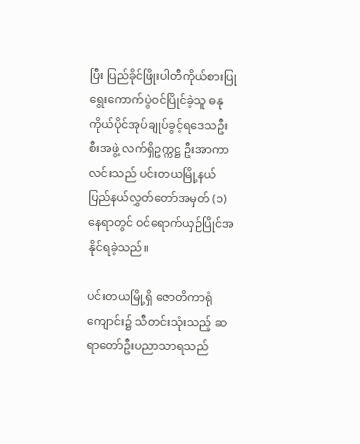ပြီး ပြည်ခိုင်ဖြိုးပါတီကိုယ်စားပြု ရွေးကောက်ပွဲဝင်ပြိုင်ခဲ့သူ ဓနုကိုယ်ပိုင်အုပ်ချုပ်ခွင့်ရဒေသဦးစီးအဖွဲ့ လက်ရှိဥက္ကဋ္ဌ ဦးအာကာလင်းသည် ပင်းတယမြို့နယ် ပြည်နယ်လွှတ်တော်အမှတ် (၁) နေရာတွင် ဝင်ရောက်ယှဉ်ပြိုင်အနိုင်ရခဲ့သည်။

ပင်းတယမြို့ရှိ ဇောတိကာရုံကျောင်း၌ သီတင်းသုံးသည့် ဆရာတော်ဦးပညာသာရသည်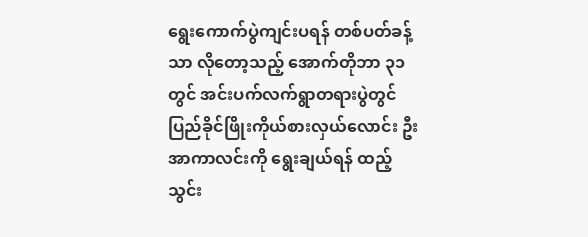ရွေးကောက်ပွဲကျင်းပရန် တစ်ပတ်ခန့်သာ လိုတော့သည့် အောက်တိုဘာ ၃၁ တွင် အင်းပက်လက်ရွာတရားပွဲတွင် ပြည်ခိုင်ဖြိုးကိုယ်စားလှယ်လောင်း ဦးအာကာလင်းကို ရွေးချယ်ရန် ထည့်သွင်း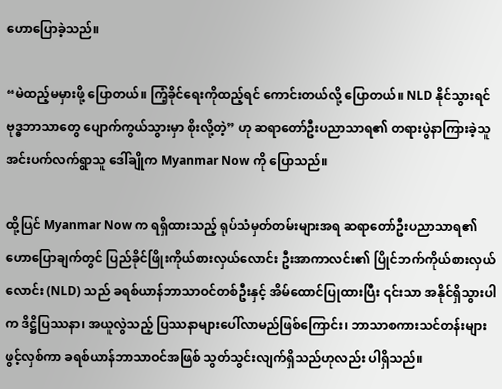ဟောပြောခဲ့သည်။

“မဲထည့်မမှားဖို့ ပြောတယ်။ ကြံ့ခိုင်ရေးကိုထည့်ရင် ကောင်းတယ်လို့ ပြောတယ်။ NLD နိုင်သွားရင် ဗုဒ္ဓဘာသာတွေ ပျောက်ကွယ်သွားမှာ စိုးလို့တဲ့” ဟု ဆရာတော်ဦးပညာသာရ၏ တရားပွဲနာကြားခဲ့သူ အင်းပက်လက်ရွာသူ ဒေါ်ချိုက Myanmar Now ကို ပြောသည်။

ထို့ပြင် Myanmar Now က ရရှိထားသည့် ရုပ်သံမှတ်တမ်းများအရ ဆရာတော်ဦးပညာသာရ၏ ဟောပြောချက်တွင် ပြည်ခိုင်ဖြိုးကိုယ်စားလှယ်လောင်း ဦးအာကာလင်း၏ ပြိုင်ဘက်ကိုယ်စားလှယ်လောင်း (NLD) သည် ခရစ်ယာန်ဘာသာဝင်တစ်ဦးနှင့် အိမ်ထောင်ပြုထားပြီး ၎င်းသာ အနိုင်ရှိသွားပါက ဒိဋ္ဌိပြဿနာ၊ အယူလွဲသည့် ပြဿနာများပေါ်လာမည်ဖြစ်ကြောင်း၊ ဘာသာစကားသင်တန်းများဖွင့်လှစ်ကာ ခရစ်ယာန်ဘာသာဝင်အဖြစ် သွတ်သွင်းလျက်ရှိသည်ဟုလည်း ပါရှိသည်။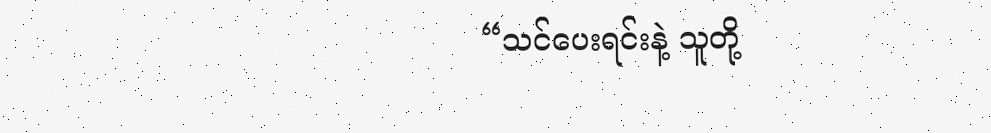“သင်ပေးရင်းနဲ့ သူတို့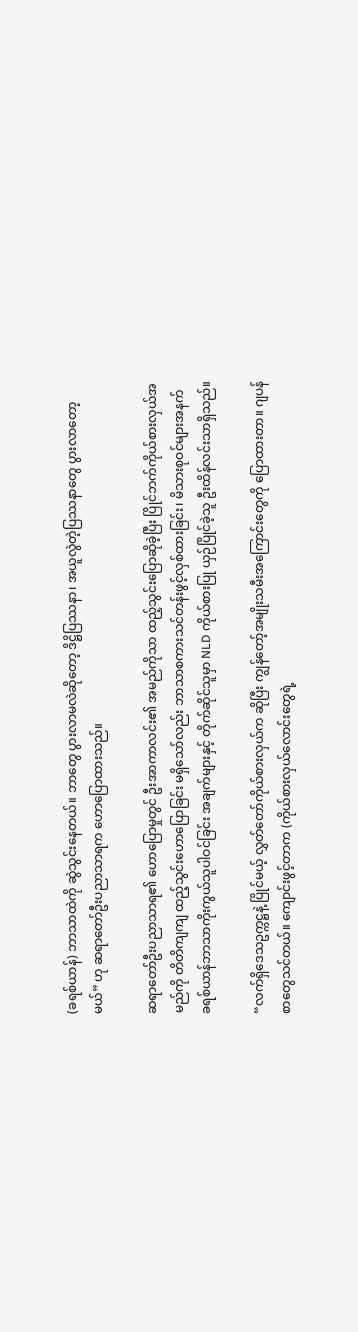(ခရစ်ယာန်) ဘာသာထဲကို ဆွဲသွင်းနေတယ်။ ဘာတွေ ပွားလာမလဲဆိုတော့ ဒိဋ္ဌိပြဿနာ၊ အယူလွဲတဲ့ပြဿနာတွေ ပွားလာတော့မယ်” ဟု ဆရာတော်ဦးပညာသာရက ဟောပြောထားသည်။

ဆရာတော်ဦးပညာသာရ၏ ဟောပြောမှုတွင် ဦးအာကာလင်း၏ အမည်ကိုသာ ထည့်သွင်းပြောဆိုခဲ့ပြီး ပြိုင်ဘက်ကိုယ်စားလှယ်အမည်ကို တိတိကျကျ ထည့်သွင်းဟောပြောခြင်း မရှိသော်လည်း ဘာသာစကားသင်တန်းဖွင့်လှစ်ထားခြင်း၊ မိသားစုဝင်များအနက် ခရစ်ယာန်ဘာသာကိုးကွယ်သူပါဝင်ခြင်း အချက်များနှင့် တိုက်ဆိုင်သူမှာ NLD ကိုယ်စားပြု ယှဉ်ပြိုင်ခဲ့သူ ဦးထိန်လင်းသာရှိသည်။

“လက်ရှိဒေသဥက္ကဋ္ဌနဲ့ ပြိုင်မယ့် လွှတ်တော်ကိုယ်စားလှယ်က ဆိုပြီး ကျွန်တော့်အမျိုးသမီးအကြောင်းတွေကို ပြောထားတာ။ ဂျပန်စာတွေသင်တယ်။ ကျောင်းဖွင့်တာက (ကိုယ်စားလှယ်လောင်းတွေရဲ့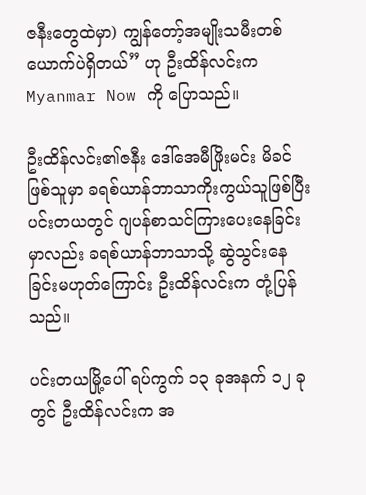ဇနီးတွေထဲမှာ) ကျွန်တော့်အမျိုးသမီးတစ်ယောက်ပဲရှိတယ်” ဟု ဦးထိန်လင်းက Myanmar Now ကို ပြောသည်။

ဦးထိန်လင်း၏ဇနီး ဒေါ်အေမီဖြိုးမင်း မိခင်ဖြစ်သူမှာ ခရစ်ယာန်ဘာသာကိုးကွယ်သူဖြစ်ပြီး ပင်းတယတွင် ဂျပန်စာသင်ကြားပေးနေခြင်းမှာလည်း ခရစ်ယာန်ဘာသာသို့ ဆွဲသွင်းနေခြင်းမဟုတ်ကြောင်း ဦးထိန်လင်းက တုံ့ပြန်သည်။

ပင်းတယမြို့ပေါ် ရပ်ကွက် ၁၃ ခုအနက် ၁၂ ခုတွင် ဦးထိန်လင်းက အ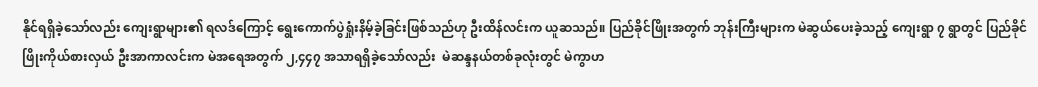နိုင်ရရှိခဲ့သော်လည်း ကျေးရွာများ၏ ရလဒ်ကြောင့် ရွေးကောက်ပွဲရှုံးနိမ့်ခဲ့ခြင်းဖြစ်သည်ဟု ဦးထိန်လင်းက ယူဆသည်။ ပြည်ခိုင်ဖြိုးအတွက် ဘုန်းကြီးများက မဲဆွယ်ပေးခဲ့သည့် ကျေးရွာ ၇ ရွာတွင် ပြည်ခိုင်ဖြိုးကိုယ်စားလှယ် ဦးအာကာလင်းက မဲအရေအတွက် ၂,၄၄၇ အသာရရှိခဲ့သော်လည်း  မဲဆန္ဒနယ်တစ်ခုလုံးတွင် မဲကွာဟ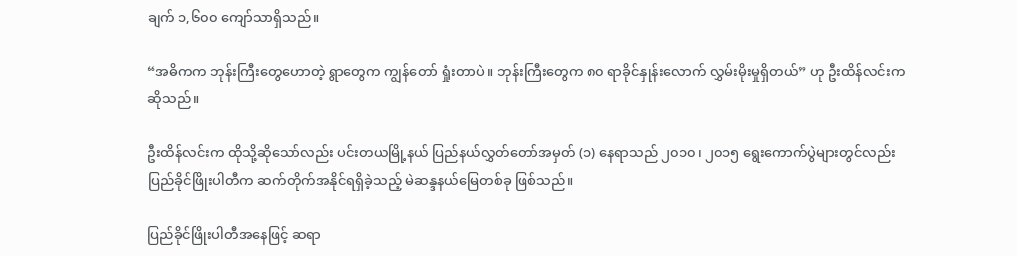ချက် ၁,၆၀၀ ကျော်သာရှိသည်။

“အဓိကက ဘုန်းကြီးတွေဟောတဲ့ ရွာတွေက ကျွန်တော် ရှုံးတာပဲ။ ဘုန်းကြီးတွေက ၈၀ ရာခိုင်နှုန်းလောက် လွှမ်းမိုးမှုရှိတယ်” ဟု ဦးထိန်လင်းက ဆိုသည်။

ဦးထိန်လင်းက ထိုသို့ဆိုသော်လည်း ပင်းတယမြို့နယ် ပြည်နယ်လွှတ်တော်အမှတ် (၁) နေရာသည် ၂၀၁၀၊ ၂၀၁၅ ရွေးကောက်ပွဲများတွင်လည်း ပြည်ခိုင်ဖြိုးပါတီက ဆက်တိုက်အနိုင်ရရှိခဲ့သည့် မဲဆန္ဒနယ်မြေတစ်ခု ဖြစ်သည်။

ပြည်ခိုင်ဖြိုးပါတီအနေဖြင့် ဆရာ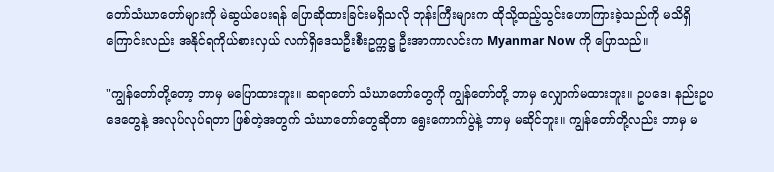တော်သံဃာတော်များကို မဲဆွယ်ပေးရန် ပြောဆိုထားခြင်းမရှိသလို ဘုန်းကြီးများက ထိုသို့ထည့်သွင်းဟောကြားခဲ့သည်ကို မသိရှိကြောင်းလည်း အနိုင်ရကိုယ်စားလှယ် လက်ရှိဒေသဦးစီးဥက္ကဋ္ဌ ဦးအာကာလင်းက Myanmar Now ကို ပြောသည်။

"ကျွန်တော်တို့တော့ ဘာမှ မပြောထားဘူး။ ဆရာတော် သံဃာတော်တွေကို ကျွန်တော်တို့ ဘာမှ လျှောက်မထားဘူး။ ဥပဒေ၊ နည်းဥပဒေတွေနဲ့ အလုပ်လုပ်ရတာ ဖြစ်တဲ့အတွက် သံဃာတော်တွေဆိုတာ ရွေးကောက်ပွဲနဲ့ ဘာမှ မဆိုင်ဘူး။ ကျွန်တော်တို့လည်း ဘာမှ မ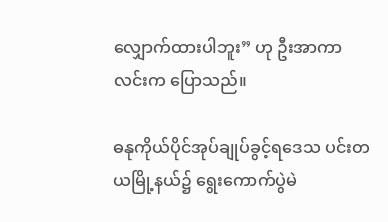လျှောက်ထားပါဘူး” ဟု ဦးအာကာလင်းက ပြောသည်။

ဓနုကိုယ်ပိုင်အုပ်ချုပ်ခွင့်ရဒေသ ပင်းတယမြို့နယ်၌ ရွေးကောက်ပွဲမဲ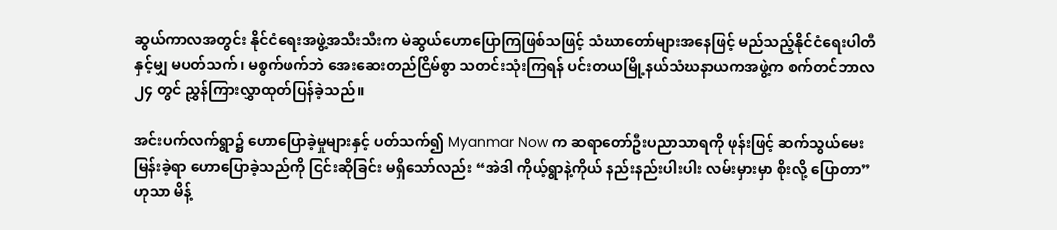ဆွယ်ကာလအတွင်း နိုင်ငံရေးအဖွဲ့အသီးသီးက မဲဆွယ်ဟောပြောကြဖြစ်သဖြင့် သံဃာတော်များအနေဖြင့် မည်သည့်နိုင်ငံရေးပါတီနှင့်မျှ မပတ်သက်၊ မစွက်ဖက်ဘဲ အေးဆေးတည်ငြိမ်စွာ သတင်းသုံးကြရန် ပင်းတယမြို့နယ်သံဃနာယကအဖွဲ့က စက်တင်ဘာလ ၂၄ တွင် ညွှန်ကြားလွှာထုတ်ပြန်ခဲ့သည်။

အင်းပက်လက်ရွာ၌ ဟောပြောခဲ့မှုများနှင့် ပတ်သက်၍ Myanmar Now က ဆရာတော်ဦးပညာသာရကို ဖုန်းဖြင့် ဆက်သွယ်မေးမြန်းခဲ့ရာ ဟောပြောခဲ့သည်ကို ငြင်းဆိုခြင်း မရှိသော်လည်း “အဲဒါ ကိုယ့်ရွာနဲ့ကိုယ် နည်းနည်းပါးပါး လမ်းမှားမှာ စိုးလို့ ပြောတာ” ဟုသာ မိန့်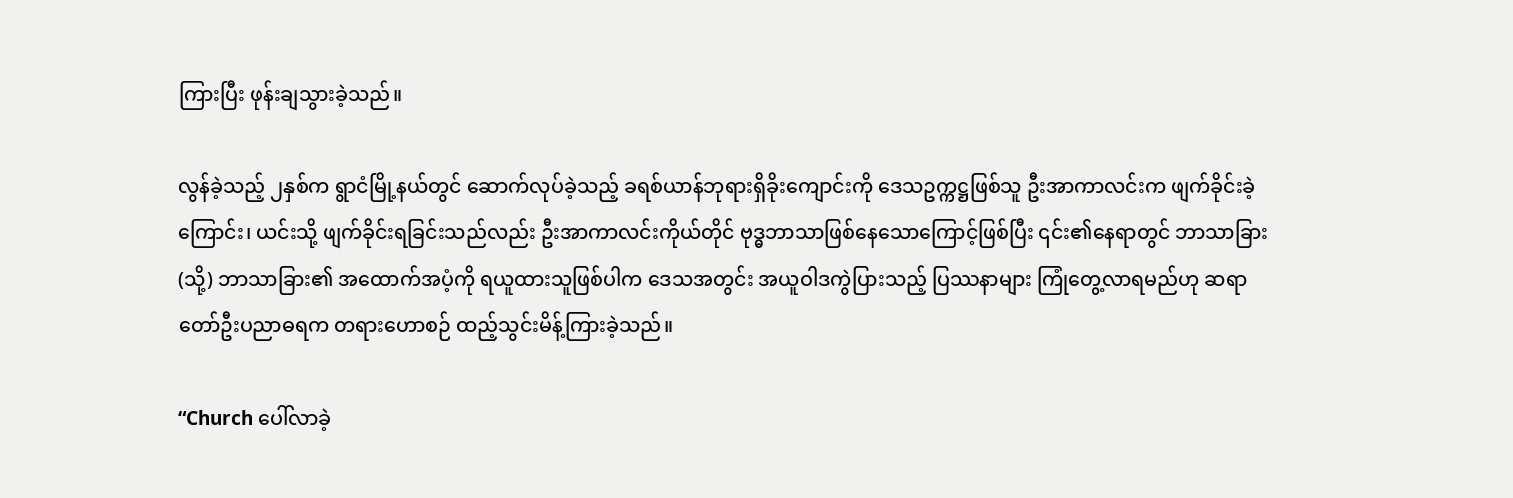ကြားပြီး ဖုန်းချသွားခဲ့သည်။

လွန်ခဲ့သည့် ၂နှစ်က ရွာငံမြို့နယ်တွင် ဆောက်လုပ်ခဲ့သည့် ခရစ်ယာန်ဘုရားရှိခိုးကျောင်းကို ဒေသဥက္ကဋ္ဌဖြစ်သူ ဦးအာကာလင်းက ဖျက်ခိုင်းခဲ့ကြောင်း၊ ယင်းသို့ ဖျက်ခိုင်းရခြင်းသည်လည်း ဦးအာကာလင်းကိုယ်တိုင် ဗုဒ္ဓဘာသာဖြစ်နေသောကြောင့်ဖြစ်ပြီး ၎င်း၏နေရာတွင် ဘာသာခြား (သို့) ဘာသာခြား၏ အထောက်အပံ့ကို ရယူထားသူဖြစ်ပါက ဒေသအတွင်း အယူဝါဒကွဲပြားသည့် ပြဿနာများ ကြုံတွေ့လာရမည်ဟု ဆရာတော်ဦးပညာဓရက တရားဟောစဉ် ထည့်သွင်းမိန့်ကြားခဲ့သည်။

“Church ပေါ်လာခဲ့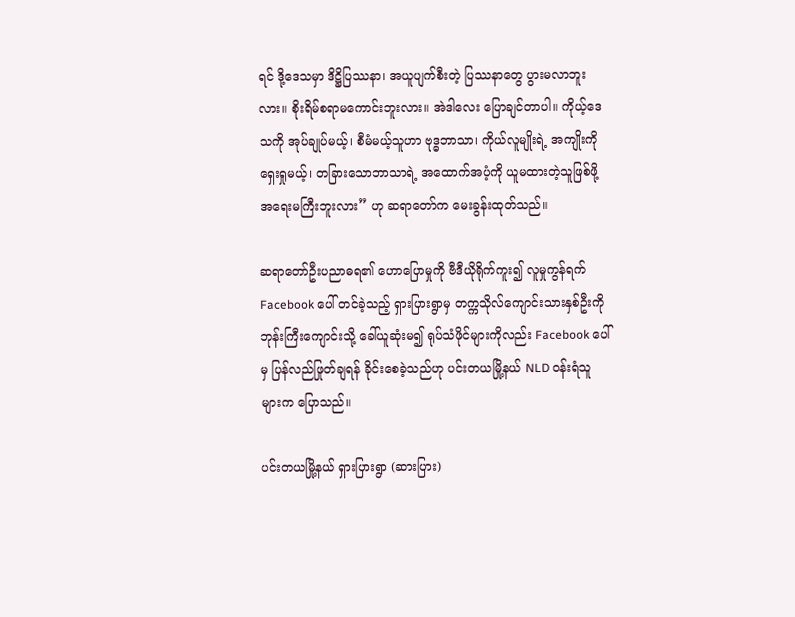ရင် ဒို့ဒေသမှာ ဒိဋ္ဌိပြဿနာ၊ အယူပျက်စီးတဲ့ ပြဿနာတွေ ပွားမလာဘူးလား။ စိုးရိမ်စရာမကောင်းဘူးလား။ အဲဒါလေး ပြောချင်တာပါ။ ကိုယ့်ဒေသကို အုပ်ချုပ်မယ့်၊ စီမံမယ့်သူဟာ ဗုဒ္ဓဘာသာ၊ ကိုယ်လူမျိုးရဲ့ အကျိုးကို ရှေးရှုမယ့်၊ တခြားသောဘာသာရဲ့ အထောက်အပံ့ကို ယူမထားတဲ့သူဖြစ်ဖို့ အရေးမကြီးဘူးလား” ဟု ဆရာတော်က မေးခွန်းထုတ်သည်။

ဆရာတော်ဦးပညာဓရ၏ ဟောပြောမှုကို ဗီဒီယိုရိုက်ကူး၍ လူမှုကွန်ရက် Facebook ပေါ် တင်ခဲ့သည့် ရှားပြားရွာမှ တက္ကသိုလ်ကျောင်းသားနှစ်ဦးကို ဘုန်းကြီးကျောင်းသို့ ခေါ်ယူဆုံးမ၍ ရုပ်သံဖိုင်များကိုလည်း Facebook ပေါ်မှ ပြန်လည်ဖြုတ်ချရန် ခိုင်းစေခဲ့သည်ဟု ပင်းတယမြို့နယ် NLD ဝန်းရံသူများက ပြောသည်။

ပင်းတယမြို့နယ် ရှားပြားရွာ (ဆားပြား)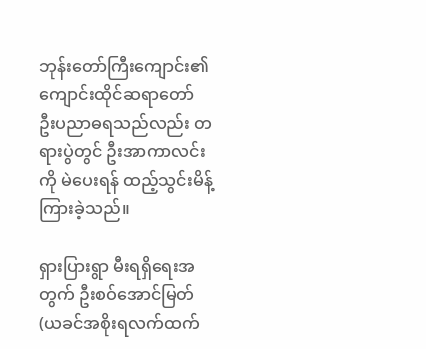ဘုန်းတော်ကြီးကျောင်း၏ ကျောင်းထိုင်ဆရာတော် ဦးပညာဓရသည်လည်း တရားပွဲတွင် ဦးအာကာလင်းကို မဲပေးရန် ထည့်သွင်းမိန့်ကြားခဲ့သည်။

ရှားပြားရွာ မီးရရှိရေးအတွက် ဦးစဝ်အောင်မြတ် (ယခင်အစိုးရလက်ထက်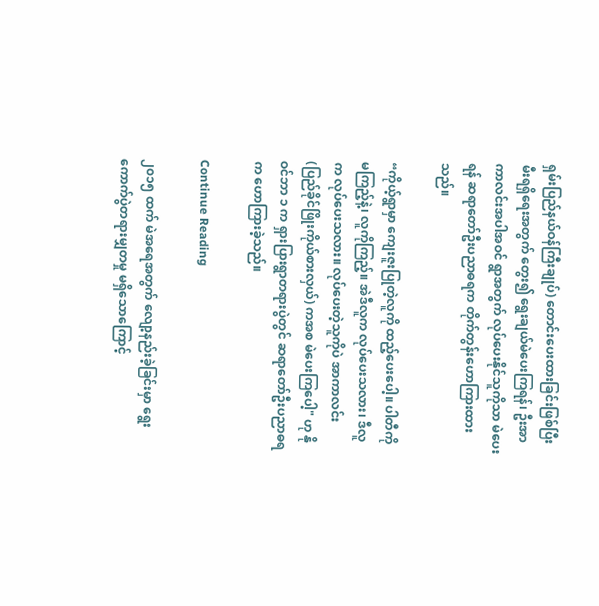ရှမ်းပြည်နယ်ဝန်ကြီးချုပ်) တောင်းပေးထားခြင်းဖြစ်ပြီး မီးရရှိရေးအတွက် တွေး၍ ရွေးချယ်မဲပေးကြရန်၊ ဦးအာကာလင်းအပါအဝင် ရွာအတွက် လုပ်ပေးနိုင်သူကိုသာ မဲပေးရန် ဆရာတော်ဦးပညာဓရက တိုက်တွန်းဟောကြားထားသည်။

“ကိုယ့်ရွာမှာ ကျေးဇူးပြုတဲ့လူကို ထည့်ပေးပေါ့။ ပါတီကို မကြည့်နဲ့၊ လူကိုကြည့်။ အဲဒီလူက လုပ်ပေးသလား၊ ဒီလူက လုပ်ပေးသလား။ လုပ်ပေးတဲ့သူကိုပဲ အာကာလင်း (ပြည်ခိုင်ဖြိုးကိုယ်စားလှယ်) ကအစ မဲပေးကြပေါ့" ဟု နိုဝင်ဘာ ၁ က ရှားပြားရွာတရားပွဲတွင် ဆရာတော်ဦးပညာဓရက ဟောကြားခဲ့သည်။

Continue Reading

၂၀၁၅ ထက် မဲအရေအတွက် လျော့နည်းခဲ့ခြင်းမှာ ရွေးကောက်ပွဲတရားမျှတမှု မရှိသောကြောင့်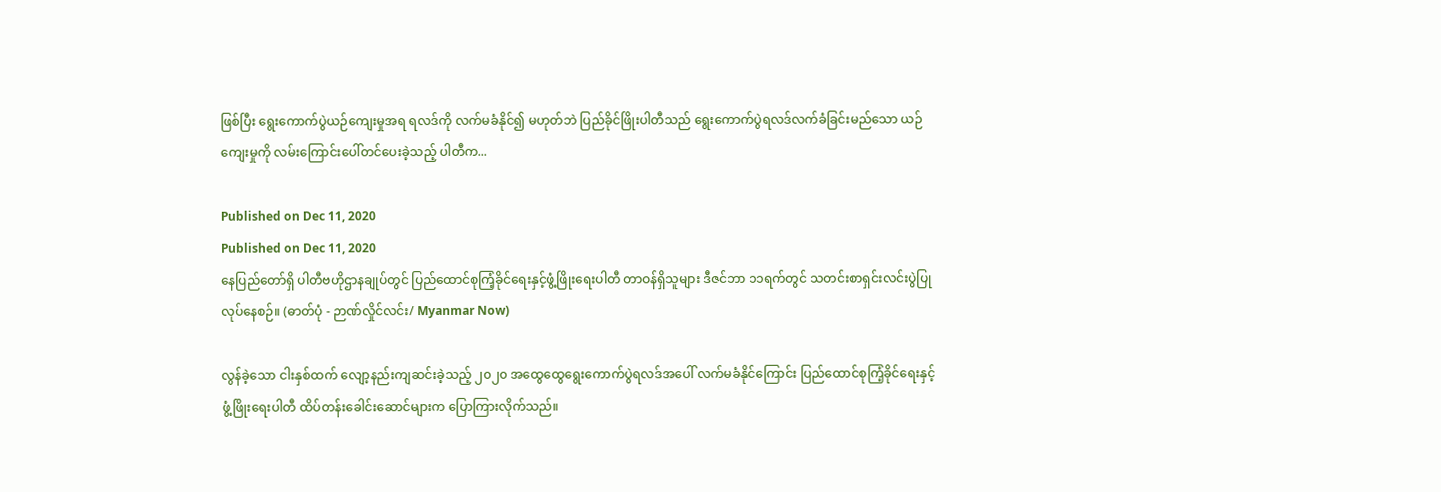ဖြစ်ပြီး ရွေးကောက်ပွဲယဉ်ကျေးမှုအရ ရလဒ်ကို လက်မခံနိုင်၍ မဟုတ်ဘဲ ပြည်ခိုင်ဖြိုးပါတီသည် ရွေးကောက်ပွဲရလဒ်လက်ခံခြင်းမည်သော ယဉ်ကျေးမှုကို လမ်းကြောင်းပေါ်တင်ပေးခဲ့သည့် ပါတီက...

Published on Dec 11, 2020
Published on Dec 11, 2020
နေပြည်တော်ရှိ ပါတီဗဟိုဌာနချုပ်တွင် ပြည်ထောင်စုကြံ့ခိုင်ရေးနှင့်ဖွံ့ဖြိုးရေးပါတီ တာဝန်ရှိသူများ ဒီဇင်ဘာ ၁၁ရက်တွင် သတင်းစာရှင်းလင်းပွဲပြုလုပ်နေစဉ်။ (ဓာတ်ပုံ - ဉာဏ်လှိုင်လင်း/ Myanmar Now)

လွန်ခဲ့သော ငါးနှစ်ထက် လျော့နည်းကျဆင်းခဲ့သည့် ၂၀၂၀ အထွေထွေရွေးကောက်ပွဲရလဒ်အပေါ် လက်မခံနိုင်ကြောင်း ပြည်ထောင်စုကြံ့ခိုင်ရေးနှင့် ဖွံ့ဖြိုးရေးပါတီ ထိပ်တန်းခေါင်းဆောင်များက ပြောကြားလိုက်သည်။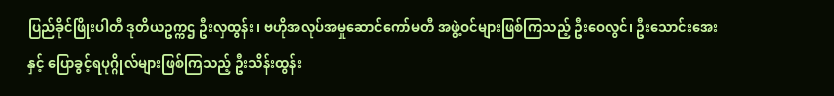ပြည်ခိုင်ဖြိုးပါတီ ဒုတိယဥက္ကဌ ဦးလှထွန်း၊ ဗဟိုအလုပ်အမှုဆောင်ကော်မတီ အဖွဲ့ဝင်များဖြစ်ကြသည့် ဦးဝေလွင်၊ ဦးသောင်းအေးနှင့် ပြောခွင့်ရပုဂ္ဂိုလ်များဖြစ်ကြသည့် ဦးသိန်းထွန်း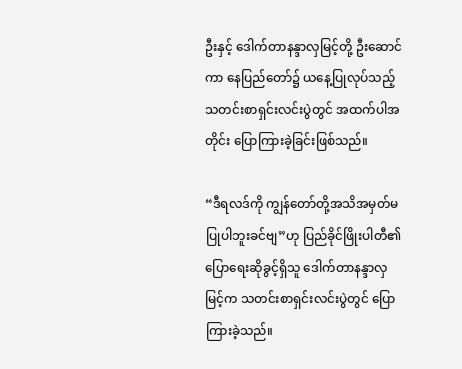ဦးနှင့် ဒေါက်တာနန္ဒာလှမြင့်တို့ ဦးဆောင်ကာ နေပြည်တော်၌ ယနေ့ပြုလုပ်သည့် သတင်းစာရှင်းလင်းပွဲတွင် အထက်ပါအတိုင်း ပြောကြားခဲ့ခြင်းဖြစ်သည်။

“ဒီရလဒ်ကို ကျွန်တော်တို့အသိအမှတ်မပြုပါဘူးခင်ဗျ”ဟု ပြည်ခိုင်ဖြိုးပါတီ၏ ပြောရေးဆိုခွင့်ရှိသူ ဒေါက်တာနန္ဒာလှမြင့်က သတင်းစာရှင်းလင်းပွဲတွင် ပြောကြားခဲ့သည်။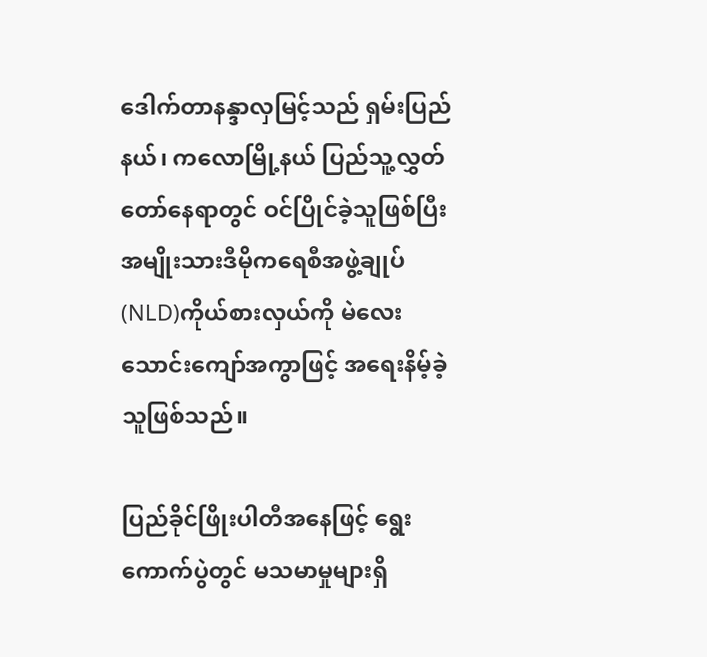ဒေါက်တာနန္ဒာလှမြင့်သည် ရှမ်းပြည်နယ်၊ ကလောမြို့နယ် ပြည်သူ့လွှတ်တော်နေရာတွင် ဝင်ပြိုင်ခဲ့သူဖြစ်ပြီး အမျိုးသားဒီမိုကရေစီအဖွဲ့ချုပ် (NLD)ကိုယ်စားလှယ်ကို မဲလေးသောင်းကျော်အကွာဖြင့် အရေးနိမ့်ခဲ့သူဖြစ်သည်။

ပြည်ခိုင်ဖြိုးပါတီအနေဖြင့် ရွေးကောက်ပွဲတွင် မသမာမှုများရှိ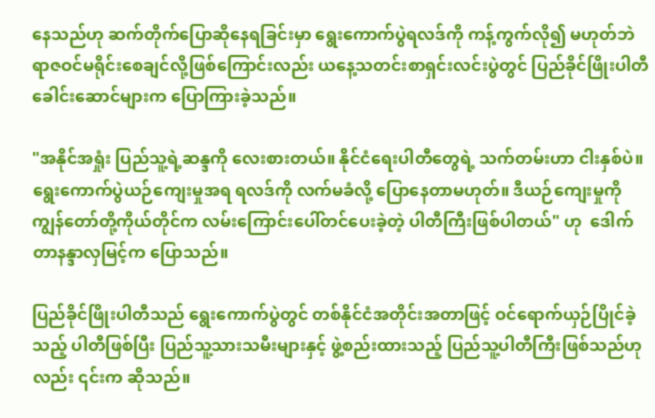နေသည်ဟု ဆက်တိုက်ပြောဆိုနေရခြင်းမှာ ရွေးကောက်ပွဲရလဒ်ကို ကန့်ကွက်လို၍ မဟုတ်ဘဲ ရာဇဝင်မရိုင်းစေချင်လို့ဖြစ်ကြောင်းလည်း ယနေ့သတင်းစာရှင်းလင်းပွဲတွင် ပြည်ခိုင်ဖြိုးပါတီခေါင်းဆောင်များက ပြောကြားခဲ့သည်။

"အနိုင်အရှုံး ပြည်သူ့ရဲ့ဆန္ဒကို လေးစားတယ်။ နိုင်ငံရေးပါတီတွေရဲ့ သက်တမ်းဟာ ငါးနှစ်ပဲ။ ရွေးကောက်ပွဲယဉ်ကျေးမှုအရ ရလဒ်ကို လက်မခံလို့ ပြောနေတာမဟုတ်။ ဒီယဉ်ကျေးမှုကို ကျွန်တော်တို့ကိုယ်တိုင်က လမ်းကြောင်းပေါ်တင်ပေးခဲ့တဲ့ ပါတီကြီးဖြစ်ပါတယ်" ဟု  ဒေါက်တာနန္ဒာလှမြင့်က ပြောသည်။

ပြည်ခိုင်ဖြိုးပါတီသည် ရွေးကောက်ပွဲတွင် တစ်နိုင်ငံအတိုင်းအတာဖြင့် ဝင်ရောက်ယှဉ်ပြိုင်ခဲ့သည့် ပါတီဖြစ်ပြီး ပြည်သူ့သားသမီးများနှင့် ဖွဲ့စည်းထားသည့် ပြည်သူ့ပါတီကြီးဖြစ်သည်ဟုလည်း ၎င်းက ဆိုသည်။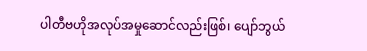ပါတီဗဟိုအလုပ်အမှုဆောင်လည်းဖြစ်၊ ပျော်ဘွယ်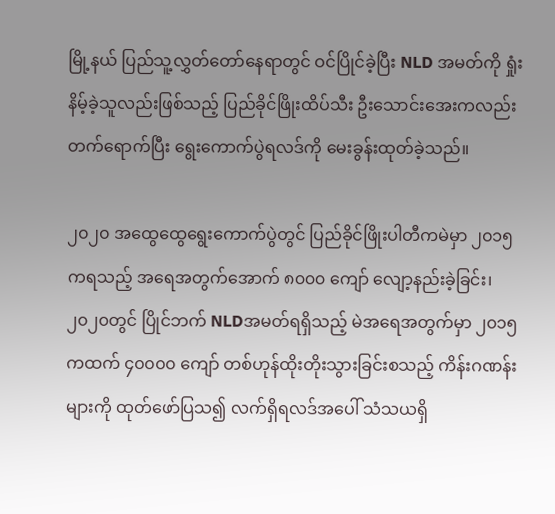မြို့နယ် ပြည်သူ့လွှတ်တော်နေရာတွင် ဝင်ပြိုင်ခဲ့ပြီး NLD အမတ်ကို ရှုံးနိမ့်ခဲ့သူလည်းဖြစ်သည့် ပြည်ခိုင်ဖြိုးထိပ်သီး ဦးသောင်းအေးကလည်း တက်ရောက်ပြီး ရွေးကောက်ပွဲရလဒ်ကို မေးခွန်းထုတ်ခဲ့သည်။

၂၀၂၀ အထွေထွေရွေးကောက်ပွဲတွင် ပြည်ခိုင်ဖြိုးပါတီကမဲမှာ ၂၀၁၅ကရသည့် အရေအတွက်အောက် ၈၀၀၀ ကျော် လျော့နည်းခဲ့ခြင်း၊ ၂၀၂၀တွင် ပြိုင်ဘက် NLDအမတ်ရရှိသည့် မဲအရေအတွက်မှာ ၂၀၁၅ ကထက် ၄၀၀၀၀ ကျော် တစ်ဟုန်ထိုးတိုးသွားခြင်းစသည့် ကိန်းဂဏန်းများကို ထုတ်ဖော်ပြသ၍ လက်ရှိရလဒ်အပေါ် သံသယရှိ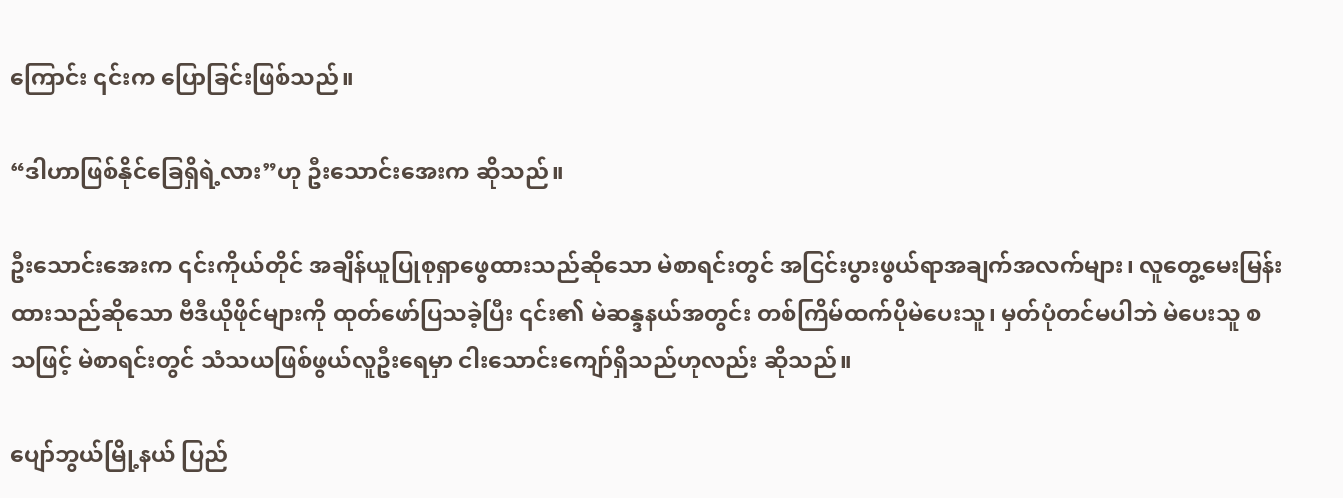ကြောင်း ၎င်းက ပြောခြင်းဖြစ်သည်။

“ဒါဟာဖြစ်နိုင်ခြေရှိရဲ့လား”ဟု ဦးသောင်းအေးက ဆိုသည်။

ဦးသောင်းအေးက ၎င်းကိုယ်တိုင် အချိန်ယူပြုစုရှာဖွေထားသည်ဆိုသော မဲစာရင်းတွင် အငြင်းပွားဖွယ်ရာအချက်အလက်များ၊ လူတွေ့မေးမြန်းထားသည်ဆိုသော ဗီဒီယိုဖိုင်များကို ထုတ်ဖော်ပြသခဲ့ပြီး ၎င်း၏ မဲဆန္ဒနယ်အတွင်း တစ်ကြိမ်ထက်ပိုမဲပေးသူ၊ မှတ်ပုံတင်မပါဘဲ မဲပေးသူ စသဖြင့် မဲစာရင်းတွင် သံသယဖြစ်ဖွယ်လူဦးရေမှာ ငါးသောင်းကျော်ရှိသည်ဟုလည်း ဆိုသည်။

ပျော်ဘွယ်မြို့နယ် ပြည်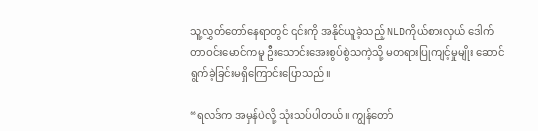သူ့လွှတ်တော်နေရာတွင် ၎င်းကို အနိုင်ယူခဲ့သည့် NLDကိုယ်စားလှယ် ဒေါက်တာဝင်းမောင်ကမူ ဦးသောင်းအေးစွပ်စွဲသကဲ့သို့ မတရားပြုကျင့်မှုမျိုး ဆောင်ရွက်ခဲ့ခြင်းမရှိကြောင်းပြောသည်။

“ရလဒ်က အမှန်ပဲလို့ သုံးသပ်ပါတယ်။ ကျွန်တော်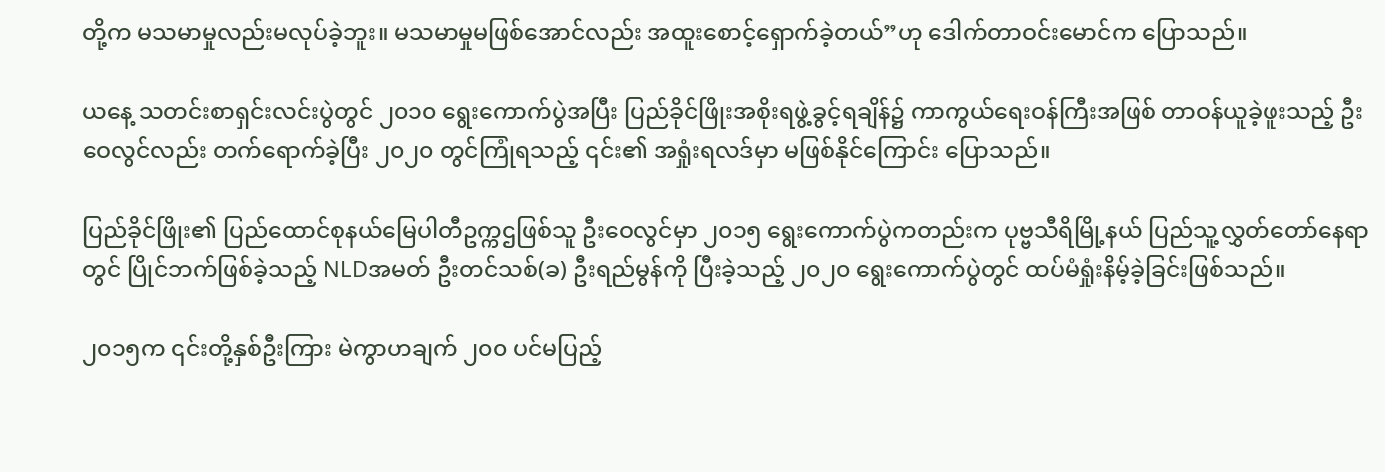တို့က မသမာမှုလည်းမလုပ်ခဲ့ဘူး။ မသမာမှုမဖြစ်အောင်လည်း အထူးစောင့်ရှောက်ခဲ့တယ်”ဟု ဒေါက်တာဝင်းမောင်က ပြောသည်။

ယနေ့ သတင်းစာရှင်းလင်းပွဲတွင် ၂၀၁၀ ရွေးကောက်ပွဲအပြီး ပြည်ခိုင်ဖြိုးအစိုးရဖွဲ့ခွင့်ရချိန်၌ ကာကွယ်ရေးဝန်ကြီးအဖြစ် တာဝန်ယူခဲ့ဖူးသည့် ဦးဝေလွင်လည်း တက်ရောက်ခဲ့ပြီး ၂၀၂၀ တွင်ကြုံရသည့် ၎င်း၏ အရှုံးရလဒ်မှာ မဖြစ်နိုင်ကြောင်း ပြောသည်။

ပြည်ခိုင်ဖြိုး၏ ပြည်ထောင်စုနယ်မြေပါတီဥက္ကဌဖြစ်သူ ဦးဝေလွင်မှာ ၂၀၁၅ ရွေးကောက်ပွဲကတည်းက ပုဗ္ဗသီရိမြို့နယ် ပြည်သူ့လွှတ်တော်နေရာတွင် ပြိုင်ဘက်ဖြစ်ခဲ့သည့် NLDအမတ် ဦးတင်သစ်(ခ) ဦးရည်မွန်ကို ပြီးခဲ့သည့် ၂၀၂၀ ရွေးကောက်ပွဲတွင် ထပ်မံရှုံးနိမ့်ခဲ့ခြင်းဖြစ်သည်။

၂၀၁၅က ၎င်းတို့နှစ်ဦးကြား မဲကွာဟချက် ၂၀၀ ပင်မပြည့်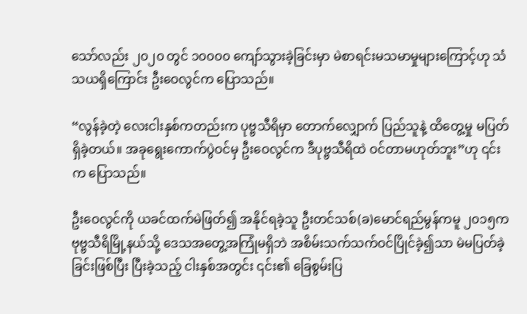သော်လည်း ၂၀၂၀ တွင် ၁၀၀၀၀ ကျော်သွားခဲ့ခြင်းမှာ မဲစာရင်းမသမာမှုများကြောင့်ဟု သံသယရှိကြောင်း ဦးဝေလွင်က ပြောသည်။

“လွန်ခဲ့တဲ့ လေးငါးနှစ်ကတည်းက ပုဗ္ဗသီရိမှာ တောက်လျှောက် ပြည်သူနဲ့ ထိတွေ့မှု မပြတ်ရှိခဲ့တယ်။ အခုရွေးကောက်ပွဲဝင်မှ ဦးဝေလွင်က ဒီပုဗ္ဗသီရိထဲ ဝင်တာမဟုတ်ဘူး”ဟု ၎င်းက ပြောသည်။

ဦးဝေလွင်ကို ယခင်ထက်မဲဖြတ်၍ အနိုင်ရခဲ့သူ ဦးတင်သစ်(ခ)မောင်ရည်မွန်ကမူ ၂၀၁၅က ဗုဗ္ဗသီရိမြို့နယ်သို့ ဒေသအတွေ့အကြုံမရှိဘဲ အစိမ်းသက်သက်ဝင်ပြိုင်ခဲ့၍သာ မဲမပြတ်ခဲ့ခြင်းဖြစ်ပြီး ပြီးခဲ့သည့် ငါးနှစ်အတွင်း ၎င်း၏ ခြေစွမ်းပြ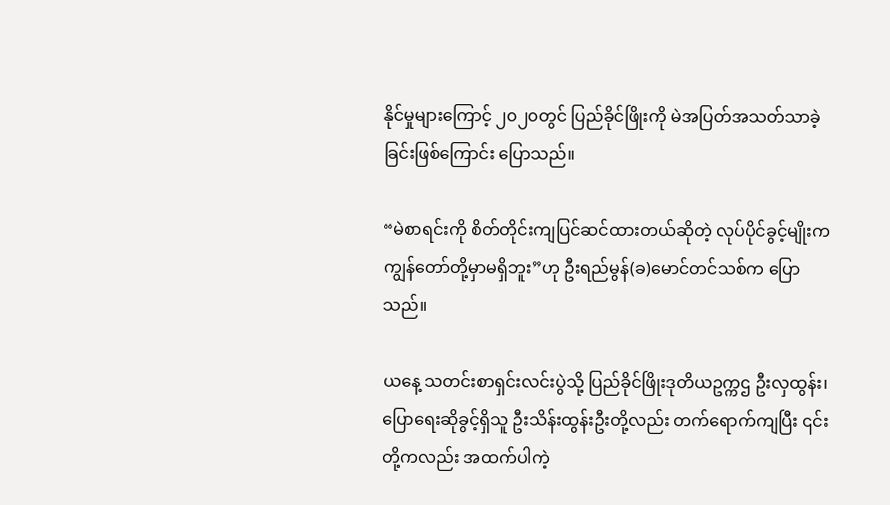နိုင်မှုများကြောင့် ၂၀၂၀တွင် ပြည်ခိုင်ဖြိုးကို မဲအပြတ်အသတ်သာခဲ့ခြင်းဖြစ်ကြောင်း ပြောသည်။

“မဲစာရင်းကို စိတ်တိုင်းကျပြင်ဆင်ထားတယ်ဆိုတဲ့ လုပ်ပိုင်ခွင့်မျိုးက ကျွန်တော်တို့မှာမရှိဘူး”ဟု ဦးရည်မွန်(ခ)မောင်တင်သစ်က ပြောသည်။

ယနေ့ သတင်းစာရှင်းလင်းပွဲသို့ ပြည်ခိုင်ဖြိုးဒုတိယဥက္ကဌ ဦးလှထွန်း၊ ပြောရေးဆိုခွင့်ရှိသူ ဦးသိန်းထွန်းဦးတို့လည်း တက်ရောက်ကျပြီး ၎င်းတို့ကလည်း အထက်ပါကဲ့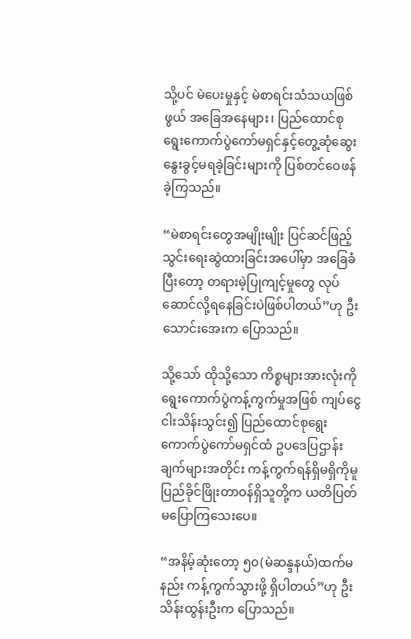သို့ပင် မဲပေးမှုနှင့် မဲစာရင်းသံသယဖြစ်ဖွယ် အခြေအနေများ၊ ပြည်ထောင်စုရွေးကောက်ပွဲကော်မရှင်နှင့်တွေ့ဆုံဆွေးနွေးခွင့်မရခဲ့ခြင်းများကို ပြစ်တင်ဝေဖန်ခဲ့ကြသည်။

“မဲစာရင်းတွေအမျိုးမျိုး ပြင်ဆင်ဖြည့်သွင်းရေးဆွဲထားခြင်းအပေါ်မှာ အခြေခံပြီးတော့ တရားမဲ့ပြုကျင့်မှုတွေ လုပ်ဆောင်လို့ရနေခြင်းပဲဖြစ်ပါတယ်”ဟု ဦးသောင်းအေးက ပြောသည်။

သို့သော် ထိုသို့သော ကိစ္စများအားလုံးကို ရွေးကောက်ပွဲကန့်ကွက်မှုအဖြစ် ကျပ်ငွေ ငါးသိန်းသွင်း၍ ပြည်ထောင်စုရွေးကောက်ပွဲကော်မရှင်ထံ ဥပဒေပြဌာန်းချက်များအတိုင်း ကန့်ကွက်ရန်ရှိမရှိကိုမူ ပြည်ခိုင်ဖြိုးတာဝန်ရှိသူတို့က ယတိပြတ်မပြောကြသေးပေ။

“အနိမ့်ဆုံးတော့ ၅၀(မဲဆန္ဒနယ်)ထက်မနည်း ကန့်ကွက်သွားဖို့ ရှိပါတယ်”ဟု ဦးသိန်းထွန်းဦးက ပြောသည်။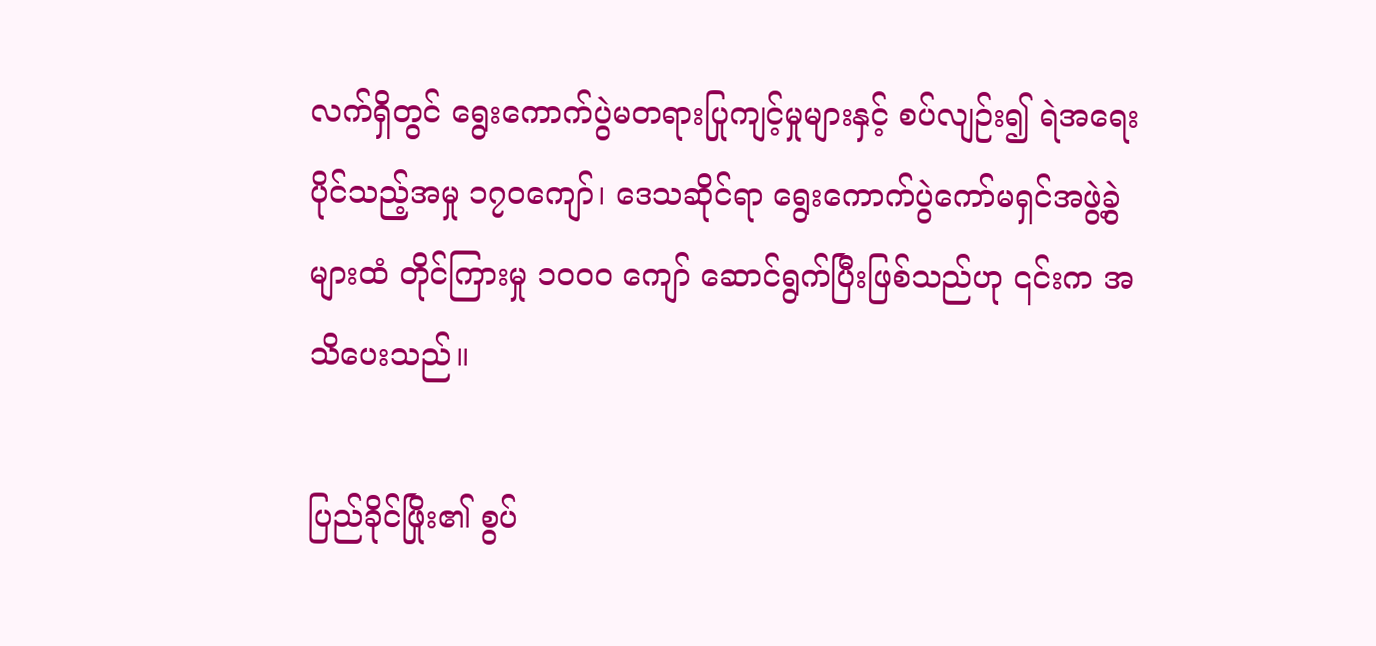လက်ရှိတွင် ရွေးကောက်ပွဲမတရားပြုကျင့်မှုများနှင့် စပ်လျဉ်း၍ ရဲအရေးပိုင်သည့်အမှု ၁၇၀ကျော်၊ ဒေသဆိုင်ရာ ရွေးကောက်ပွဲကော်မရှင်အဖွဲ့ခွဲများထံ တိုင်ကြားမှု ၁၀၀၀ ကျော် ဆောင်ရွက်ပြီးဖြစ်သည်ဟု ၎င်းက အသိပေးသည်။

ပြည်ခိုင်ဖြိုး၏ စွပ်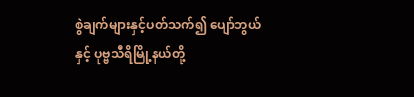စွဲချက်များနှင့်ပတ်သက်၍ ပျော်ဘွယ်နှင့် ပုဗ္ဗသီရိမြို့နယ်တို့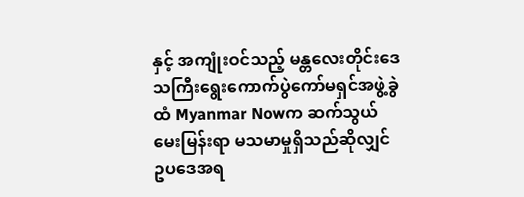နှင့် အကျုံးဝင်သည့် မန္တလေးတိုင်းဒေသကြီးရွေးကောက်ပွဲကော်မရှင်အဖွဲ့ခွဲထံ Myanmar Nowက ဆက်သွယ်မေးမြန်းရာ မသမာမှုရှိသည်ဆိုလျှင် ဥပဒေအရ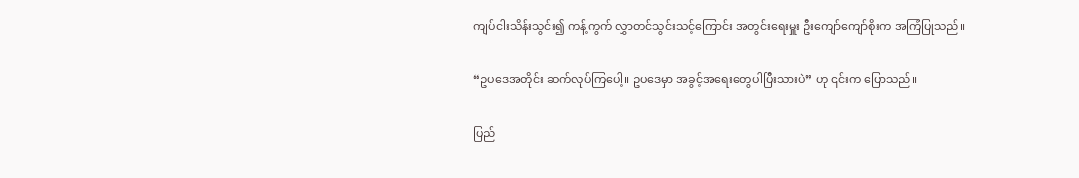ကျပ်ငါးသိန်းသွင်း၍ ကန့်ကွက် လွှာတင်သွင်းသင့်ကြောင်း အတွင်းရေးမှူး ဦးကျော်ကျော်စိုးက အကြံပြုသည်။

“ဥပဒေအတိုင်း ဆက်လုပ်ကြပေါ့။ ဥပဒေမှာ အခွင့်အရေးတွေပါပြီးသားပဲ” ဟု ၎င်းက ပြောသည်။

ပြည်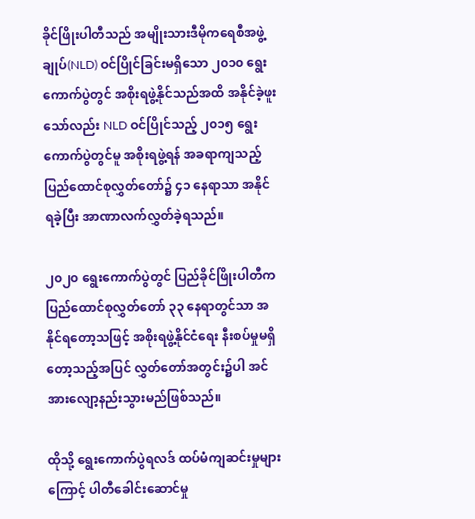ခိုင်ဖြိုးပါတီသည် အမျိုးသားဒီမိုကရေစီအဖွဲ့ချုပ်(NLD) ဝင်ပြိုင်ခြင်းမရှိသော ၂၀၁၀ ရွေးကောက်ပွဲတွင် အစိုးရဖွဲ့နိုင်သည်အထိ အနိုင်ခဲ့ဖူးသော်လည်း NLD ဝင်ပြိုင်သည့် ၂၀၁၅ ရွေးကောက်ပွဲတွင်မူ အစိုးရဖွဲ့ရန် အခရာကျသည့် ပြည်ထောင်စုလွှတ်တော်၌ ၄၁ နေရာသာ အနိုင်ရခဲ့ပြီး အာဏာလက်လွှတ်ခဲ့ရသည်။

၂၀၂၀ ရွေးကောက်ပွဲတွင် ပြည်ခိုင်ဖြိုးပါတီက ပြည်ထောင်စုလွှတ်တော် ၃၃ နေရာတွင်သာ အနိုင်ရတော့သဖြင့် အစိုးရဖွဲ့နိုင်ငံရေး နီးစပ်မှုမရှိတော့သည့်အပြင် လွှတ်တော်အတွင်း၌ပါ အင်အားလျော့နည်းသွားမည်ဖြစ်သည်။

ထိုသို့ ရွေးကောက်ပွဲရလဒ် ထပ်မံကျဆင်းမှုများကြောင့် ပါတီခေါင်းဆောင်မှု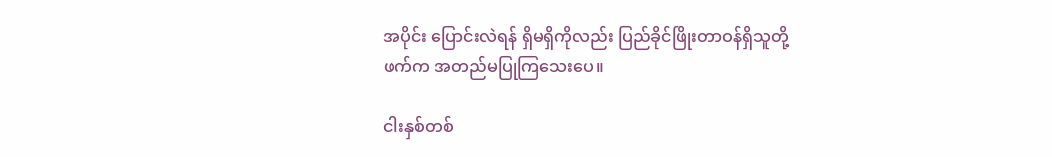အပိုင်း ပြောင်းလဲရန် ရှိမရှိကိုလည်း ပြည်ခိုင်ဖြိုးတာဝန်ရှိသူတို့ဖက်က အတည်မပြုကြသေးပေ။

ငါးနှစ်တစ်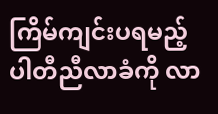ကြိမ်ကျင်းပရမည့် ပါတီညီလာခံကို လာ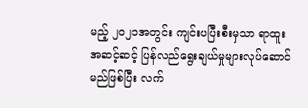မည့် ၂၀၂၁အတွင်း ကျင်းပပြီးစီးမှသာ ရာထူးအဆင့်ဆင့် ပြန်လည်ရွေးချယ်မှုများလုပ်ဆောင်မည်ဖြစ်ပြီး လက်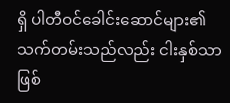ရှိ ပါတီဝင်ခေါင်းဆောင်များ၏ သက်တမ်းသည်လည်း ငါးနှစ်သာဖြစ်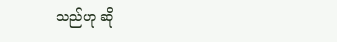သည်ဟု ဆို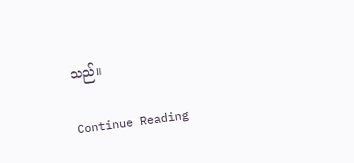သည်။

Continue Reading